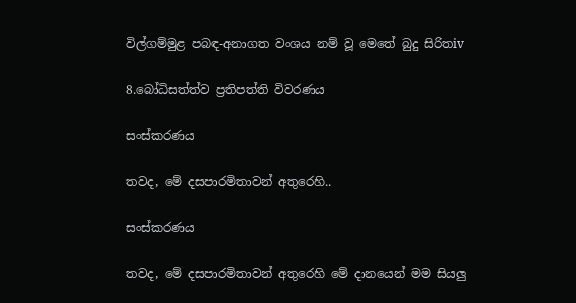විල්ගම්මුළ පබඳ-අනාගත වංශය නම් වූ මෙතේ බුදු සිරිතiv

8.බෝධිසත්ත්ව ප්‍රතිපත්ති විවරණය

සංස්කරණය

තවද, මේ දසපාරමිතාවන් අතුරෙහි..

සංස්කරණය

තවද, මේ දසපාරමිතාවන් අතුරෙහි මේ දානයෙන් මම සියලු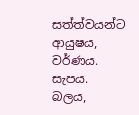සත්ත්වයන්ට ආයුෂය, වර්ණය. සැපය. බලය,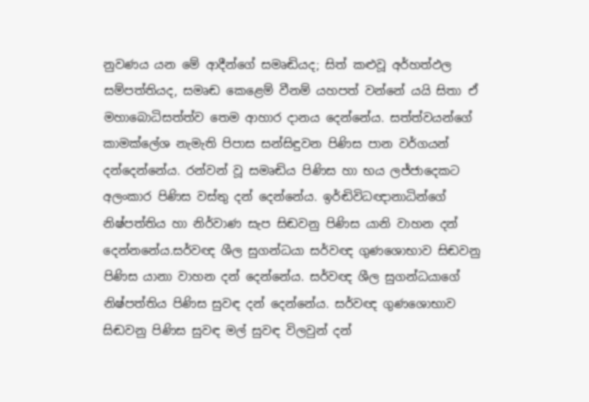නුවණය යන මේ ආදීන්ගේ සමෘඬියද; සිත් කළුවූ අර්හත්ඵල සම්පත්තියද, සමෘඬ කෙළෙම් වීනම් යහපත් වන්නේ යයි සිතා ඒ මහාබොධිසත්ත්ව තෙම ආහාර දානය දෙන්නේය. සත්ත්වයන්ගේ කාමක්ලේශ නැමැති පිපාස සන්සිඳුවන පිණිස පාන වර්ගයන් දන්දෙන්නේය. රන්වන් වූ ස‍මෘඬිය පිණිස හා භය ලජ්ජාදෙකට අලංකාර පිණිස වස්තු දන් දෙන්නේය. ඉර්ඬිවිධඥානාධින්ගේ නිෂ්පත්ති‍ය හා නිර්වාණ සැප සිඬවනු පිණිස යානි වාහන දන් දෙන්නනේය.සර්වඥ ශීල සුගන්ධයා සර්වඥ ගුණශොභාව සිඬවනු පිණිස යානා වාහන දන් දෙන්නේය. සර්වඥ ශීල සුගන්ධයාගේ නිෂ්පත්තිය පිණිස සුවඳ දන් දෙන්නේය. සර්වඥ ගුණශොභාව සිඬවනු පිණිස සුවඳ මල් සුවඳ විලවුන් දන්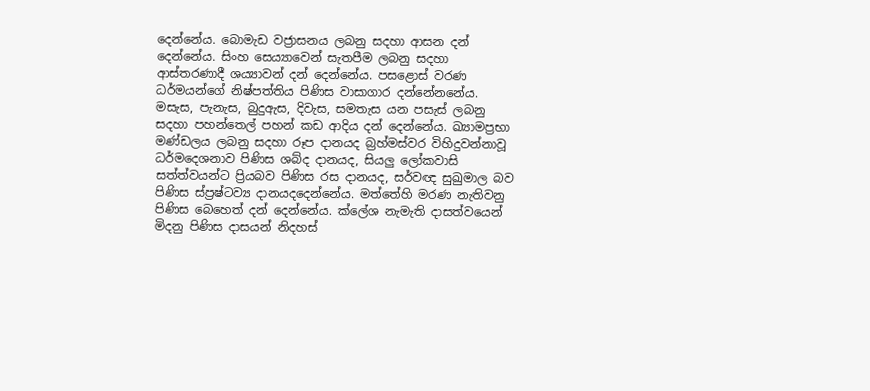දෙන්නේය. බොමැඩ වජ්‍රාසනය ලබනු සදහා ආසන දන් දෙන්නේය. සිංහ සෙය්‍යාවෙන් සැතපීම ලබනු සදහා ආස්තරණාදී ශය්‍යාවන් දන් දෙන්නේය. පසළොස් වරණ ධර්මයන්ගේ නිෂ්පත්තිය පිණිස වාසාගාර දන්නේනනේය. මසැස, පැනැස, බුදුඇස, දිවැස, සමතැස යන පසැස් ලබනු සදහා පහන්තෙල් පහන් කඩ ආදිය දන් දෙන්නේය. ඛ්‍යාමප්‍රභා මණ්ඩලය ලබනු සදහා ‍රූප දානයද බ්‍රහ්මස්වර විහිදුවන්නාවූ ධර්මදෙශනාව පිණිස ශබ්ද දානයද, සියලු ලෝකවාසි සත්ත්වයන්ට ප්‍රියබව පිණිස රස දානයද, සර්වඥ සුඛුමාල බව පිණිස ස්ප්‍රෂ්ටව්‍ය දානයදදෙන්නේය. මත්තේහි මරණ නැතිවනු පිණිස බෙහෙත් දන් දෙන්නේය. ක්ලේශ නැමැති දාසත්වයෙන් මිදනු පිණිස දාසයන් නිදහස්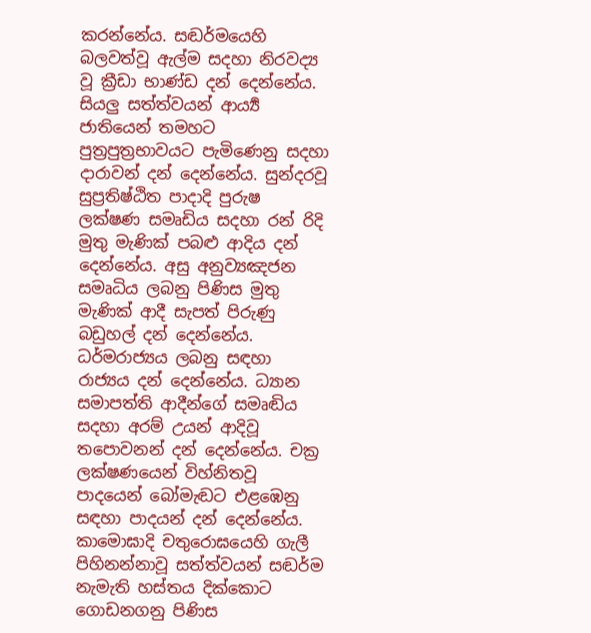කරන්නේය. සඬර්මයෙහි බලවත්වූ ඇල්ම සදහා නිරවද්‍ය වූ ක්‍රීඩා භාණ්ඩ දන් දෙන්නේය. සියලු සත්ත්වයන් ආර්‍ය්‍ය ජාතියෙන් තමහට පුත්‍රපුත්‍රභාවයට පැමිණෙනු සදහා දාරාවන් දන් දෙන්නේය. සුන්දරවූ සුප්‍රතිෂ්ඨිත පාදාදි පුරුෂ ලක්ෂණ සමෘඩිය සදහා රන් රිදි මුතු මැණික් පබළු ආදිය දන් දෙන්නේය. අසු අනුව්‍යඤජන සමෘධිය ලබනු පිණිස මුතු මැණික් ආදී සැපත් පිරුණු බඩුහල් දන් දෙන්නේය. ධර්මරාජ්‍යය ලබනු සඳහා රාජ්‍යය දන් දෙන්නේය. ධ්‍යාන සමාපත්ති ආදීන්ගේ සමෘඬිය සදහා අරම් උයන් ආදිවූ තපොවනන් දන් දෙන්නේය. චක්‍ර ලක්ෂණයෙන් විහ්නිතවූ පාදයෙන් බෝමැඬට එළඹෙනු සඳහා පාදයන් දන් දෙන්නේය. කාමොඝාදි චතුරොඝයෙහි ගැලී පිහිනන්නාවූ සත්ත්වයන් සඬර්ම නැමැති හස්තය දික්කොට ගොඩනගනු පිණිස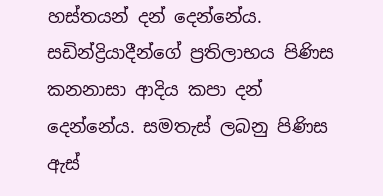හස්තයන් දන් දෙන්නේය. සඩින්ද්‍රියාදීන්ගේ ප්‍රතිලාභය පිණිස කනනාසා ආදිය කපා දන් දෙන්නේය. සමතැස් ලබනු පිණිස ඇස්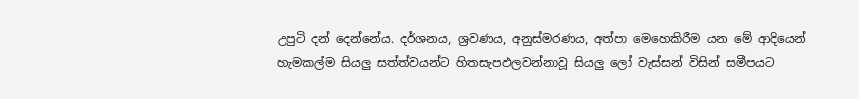උපුටි දන් දෙන්නේය. දර්ශනය, ශ්‍රවණය, අනුස්මරණය, අත්පා මෙහෙකිරීම යන මේ ආදියෙන් හැමකල්ම සියලු සත්ත්වයන්ට හිතසැපඵලවන්නාවූ සියලු ලෝ වැස්සන් විසින් සමීපයට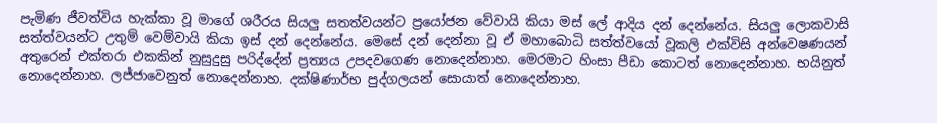පැමිණ ජීවත්විය හැක්කා වූ මාගේ ශරීරය සියලු සතත්වයන්ට ප්‍රයෝජන වේවායි කියා මස් ලේ ආදිය දන් දෙන්නේය. සියලු ලොකවාසි සත්ත්වයන්ට උතුම් වෙම්වායි කියා ඉස් දන් දෙන්නේය. මෙසේ දන් දෙන්නා වූ ඒ මහාබොධි සත්ත්වයෝ වූකලි එක්විසි අන්වෙෂණයන් අතුරෙන් එක්තරා එකකින් නුසුදුසු පරිද්දේන් ප්‍රත්‍යය උපදවගෙණ නොදෙන්නාහ. මෙරමාට හිංසා පීඩා කොටත් නොදෙන්නාහ. භයිනුත් නොදෙන්නාහ. ලජ්ජාවෙනුත් නොදෙන්නාහ. දක්ෂිණාර්භ පුද්ගලයන් සොයාත් නොදෙන්නාහ.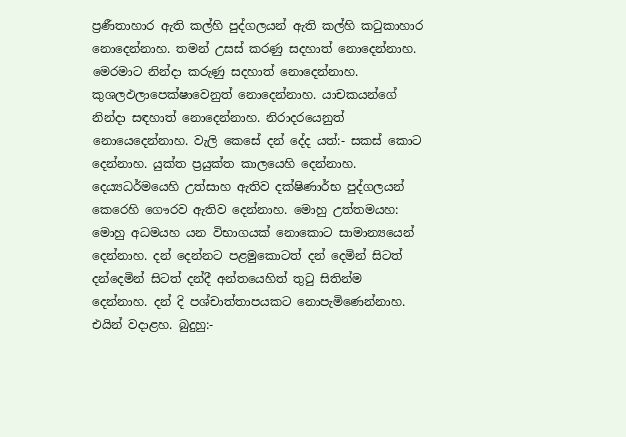ප්‍රණීතාහාර ඇති කල්හි පුද්ගලයන් ඇති කල්හි කටුකාහාර නොදෙන්නාහ. තමන් උසස් කරණු සදහාත් නොදෙන්නාහ. මෙරමාට නින්දා කරුණු සදහාත් නොදෙන්නාහ. කුශලඵලාපෙක්ෂාවෙනුත් නොදෙන්නාහ. යාචකයන්ගේ නින්දා සඳහාත් නොදෙන්නාහ. නිරාදරයෙනුත් නොයෙදෙන්නාහ. වැලි කෙසේ දන් දේද යත්:- සකස් කොට දෙන්නාහ. යුක්ත ප්‍රයුක්ත කාලයෙහි දෙන්නාහ. දෙය්‍යධර්මයෙහි උත්සාහ ඇතිව දක්ෂිණාර්භ පුද්ගලයන් කෙරෙහි ගෞරව ඇතිව දෙන්නාහ. මොහු උත්තමයහ: මොහු අධමයහ යන විභාගයක් නොකොට සාමාන්‍යයෙන් දෙන්නාහ. දන් දෙන්නට පළමුකොටත් දන් දෙමින් සිටත් දන්දෙමින් සිටත් දන්දී අන්තයෙහිත් තුටු සිතින්ම දෙන්නාහ. දන් දි පශ්චාත්තාපයකට නොපැමිණෙන්නාහ. එයින් වදාළහ. බුදුහු:-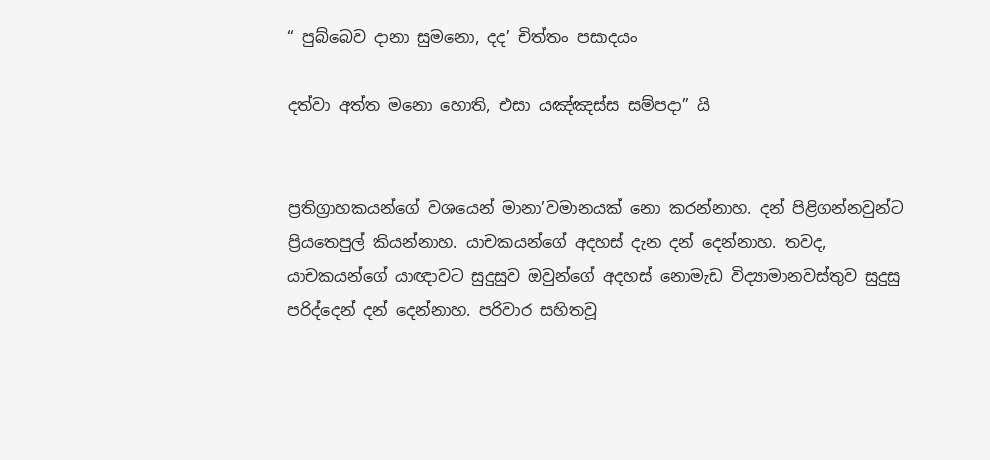“ පුබ්බෙව දානා සුමනො, දද’ චිත්තං පසාදයං

දත්වා අත්ත මනො හොති, එසා යඤ්ඤස්ස සම්පදා” යි


ප්‍රතිග්‍රාහකයන්ගේ වශයෙන් මානා’වමානයක් නො කරන්නාහ. දන් පිළිගන්නවුන්ට ප්‍රියතෙපුල් කියන්නාහ. යාචකයන්ගේ අදහස් දැන දන් දෙන්නාහ. තවද, යාචකයන්ගේ යාඥාවට සුදුසුව ඔවුන්ගේ අදහස් නොමැඩ විද්‍යාමානවස්තුව සුදුසු පරිද්දෙන් දන් දෙන්නාහ. පරිවාර සහිතවූ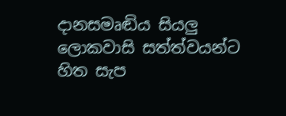දානස‍මෘඬිය සියලු ලොකවාසි සත්ත්වයන්ට හිත සැප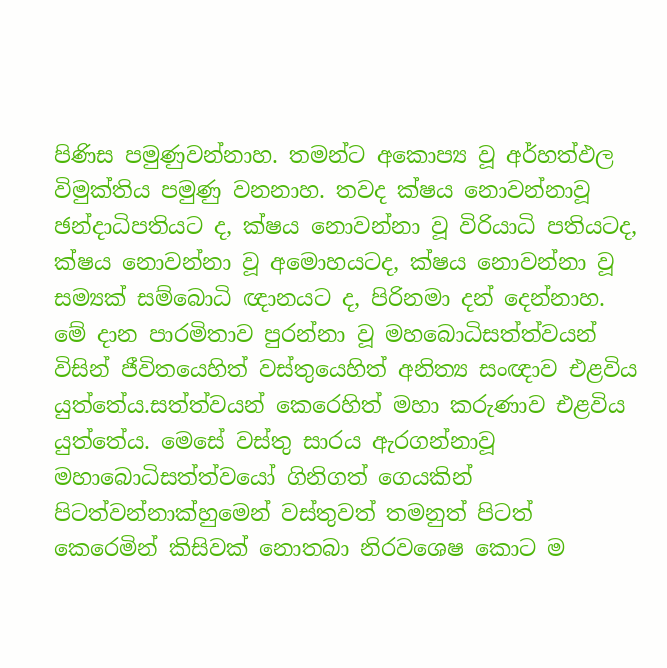පිණිස පමුණුවන්නාහ. තමන්ට අකොප්‍ය වූ අර්හත්ඵල විමුක්තිය පමුණු වනනාහ. තවද ක්ෂය නොවන්නාවූ ඡන්දාධිපතියට ද, ක්ෂය නොවන්නා වූ විරියාධි පතිය‍ටද, ක්ෂය නොවන්නා වූ අමොහයටද, ක්ෂය නොවන්නා වූ සම්‍යක් සම්බොධි ඥානයට ද, පිරිනමා දන් දෙන්නාහ. මේ දාන පාරමිතාව පුරන්නා වූ මහබොධිසත්ත්වයන් විසින් ජීවිතයෙහිත් වස්තුයෙහිත් අනිත්‍ය සංඥාව එළවිය යුත්තේය.සත්ත්වයන් කෙරෙහිත් මහා කරුණාව එළවිය යුත්තේය. මෙසේ වස්තු සාරය ඇරගන්නාවූ මහාබොධිසත්ත්වයෝ ගිනිගත් ගෙයකින් පිටත්වන්නාක්හුමෙන් වස්තුවත් තමනුත් පිටත් කෙරෙමින් කිසිවක් නොතබා නිරවශෙෂ කොට ම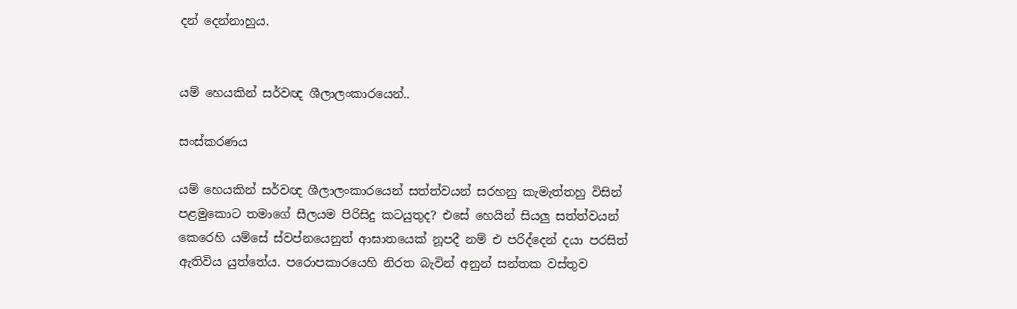දන් දෙන්නාහුය.


යම් හෙයකින් සර්වඥ ශීලාලංකාරයෙන්..

සංස්කරණය

යම් හෙයකින් සර්වඥ ශීලාලංකාරයෙන් සත්ත්වයන් සරහනු කැමැත්තහු විසින් පළමුකොට තමාගේ සීලයම පිරිසිදු කටයුතුද? එසේ හෙයින් සියලු සත්ත්වයන් කෙරෙහි යම්සේ ස්වප්නයෙනුත් ආඝාතයෙක් නූපදී නම් එ පරිද්දෙන් දයා පරසිත් ඇතිවිය යුත්තේය. පරොපකාරයෙහි නිරත බැවින් අනුන් සන්තක වස්තුව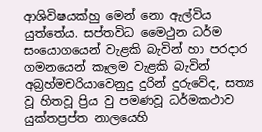ආශිවිෂයක්හු මෙන් නො ඇල්විය යුත්තේය. සප්තවිධ මෛථුන ධර්ම සංයොගයෙන් වැළකි බැවින් හා පරදාර ගමනයෙන් කෑලම වැළකි බැවින් අබ්‍රහ්මචරියාවෙනුදු දුරින් දුරුවේද, සත්‍ය වූ හිතවූ ප්‍රිය වු පමණවූ ධර්මකථාව යුක්තප්‍රප්ත නාලයෙහි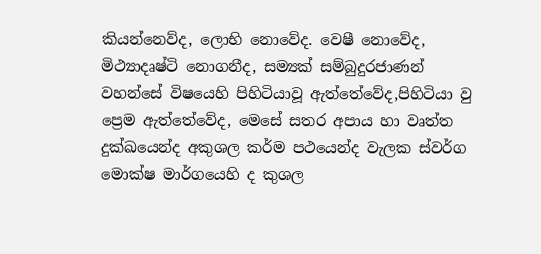කියන්නෙව්ද, ලොභි නොවේද. වෙෂී නොවේද, මිථ්‍යාදෘෂ්ටි නොගනීද, සම්‍යක් සම්බුදුරජාණන් වහන්සේ විෂයෙහි පිහිටියාවූ ඇත්තේවේද,පිහිටියා වු ප්‍රෙම ඇත්තේවේද, මෙසේ සතර අපාය හා වෘත්ත දුක්ඛයෙන්ද අකුශල කර්ම පථයෙන්ද වැලක ස්වර්ග මොක්ෂ මාර්ගයෙහි ද කුශල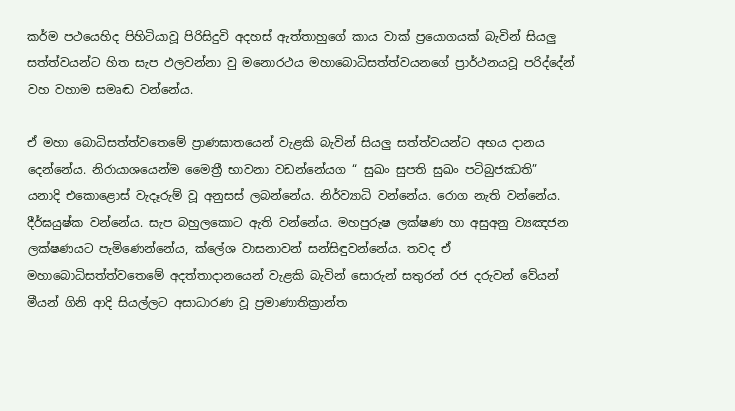කර්ම පථයෙහිද පිහිටියාවූ පිරිසිදුවි අදහස් ඇත්තාහුගේ කාය වාක් ප්‍රයොගයක් බැවින් සියලු සත්ත්වයන්ට හිත සැප ඵලවන්නා වු මනොරථය මහාබොධිසත්ත්වයනගේ ප්‍රාර්ථනයවූ පරිද්දේන් වහ වහාම සමෘඬ වන්නේය.

ඒ මහා බොධිසත්ත්වතෙමේ ප්‍රාණඝාතයෙන් වැළකි බැවින් සියලු සත්ත්වයන්ට අභය දානය දෙන්නේය. නිරායාශයෙන්ම මෛත්‍රී භාවනා වඩන්නේයග “ සුඛං සුපති සුඛං පටිබුජඣති” යනාදි එකොළොස් වැදෑරුම් වූ අනුසස් ලබන්නේය. නිර්ව්‍යාධි වන්නේය. රොග නැති වන්නේය. දීර්ඝයුෂ්ක වන්නේය. සැප බහුලකොට ඇති වන්නේය. මහපුරුෂ ලක්ෂණ හා අසුඅනු ව්‍යඤජන ලක්ෂණයට පැමිණෙන්නේය, ක්ලේශ වාසනාවන් සන්සිඳුවන්නේය. තවද ඒ මහාබොධිසත්ත්වතෙමේ අදත්තාදානයෙන් වැළකි බැවින් සොරුන් සතුරන් රජ දරුවන් වේයන් මීයන් ගිනි ආදි සියල්ලට අසාධාරණ වූ ප්‍රමාණාතික්‍රාන්ත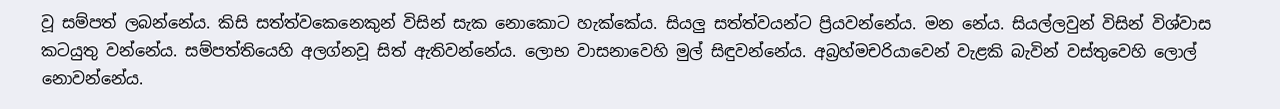වූ සම්පත් ලබන්නේය. කිසි සත්ත්වකෙනෙකුන් විසින් සැක නොකොට හැක්කේය. සියලු සත්ත්වයන්ට ප්‍රියවන්නේය. මන නේය. සියල්ලවුන් විසින් විශ්වාස කටයුතු වන්නේය. සම්පත්තියෙහි අලග්නවූ සිත් ඇතිවන්නේය. ලොභ වාසනාවෙහි මුල් සිඳුවන්නේය. අබ්‍රහ්මචරියාවෙන් වැළකි බැවින් වස්තුවෙහි ලොල් නොවන්නේය.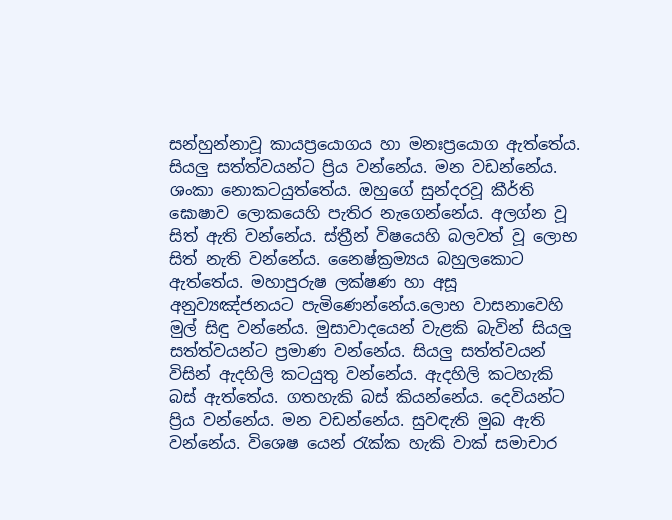සන්හුන්නාවූ කායප්‍රයොගය හා මනඃප්‍රයොග ඇත්තේය. සියලු සත්ත්වයන්ට ප්‍රිය වන්නේය. මන වඩන්නේය. ශංකා නොකටයුත්තේය. ඔහුගේ සුන්දරවූ කීර්ති ඝොෂාව ලොකයෙහි පැතිර නැගෙන්නේය. අලග්න වූ සිත් ඇති වන්නේය. ස්ත්‍රීන් විෂයෙහි බලවත් වූ ලොභ සිත් නැති වන්නේය. නෛෂ්ක්‍රම්‍යය බහුලකොට ඇත්තේය. මහාපුරුෂ ලක්ෂණ හා අසූ අනුව්‍යඤ්ජනයට පැමිණෙන්නේය.ලොභ වාසනාවෙහි මුල් සිඳු වන්නේය. මුසාවාදයෙන් වැළකි බැවින් සියලු සත්ත්වයන්ට ප්‍රමාණ වන්නේය. සියලු සත්ත්වයන් විසින් ඇදහිලි කටයුතු වන්නේය. ඇදහිලි කටහැකි බස් ඇත්තේය. ගතහැකි බස් කියන්නේය. දෙවියන්ට ප්‍රිය වන්නේය. මන වඩන්නේය. සුවඳැති මුඛ ඇති වන්නේය. විශෙෂ යෙන් රැක්ක හැකි වාක් සමාචාර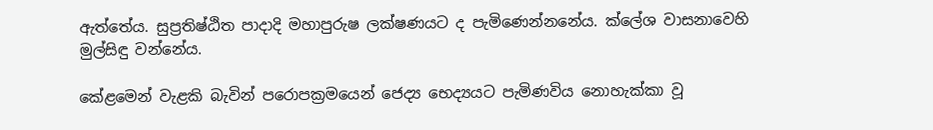ඇත්තේය. සුප්‍රතිෂ්ඨිත පාදාදි මහාපුරුෂ ලක්ෂණයට ද පැමිණෙන්න‍නේය. ක්ලේශ වාසනාවෙහි මුල්සිඳු වන්නේය.

කේළමෙන් වැළකි බැවින් පරොපක්‍රමයෙන් ජෙද්‍ය භෙද්‍යයට පැමිණවිය නොහැක්කා වූ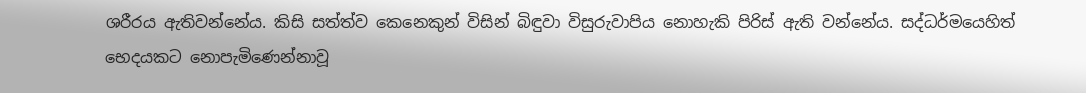ශරීරය ඇතිවන්නේය. කිසි සත්ත්ව කෙනෙකුන් විසින් බිඳුවා විසුරුවාපිය නොහැකි පිරිස් ඇති වන්නේය. සද්ධර්මයෙහිත් භෙදයකට නොපැමිණෙන්නාවූ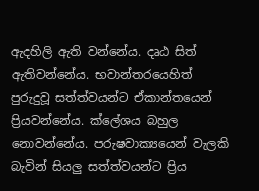ඇදහිලි ඇති වන්නේය. දෘඨ සිත් ඇතිවන්නේය. භවාන්තරයෙහිත් පුරුදුවූ සත්ත්වයන්ට ඒකාන්තයෙන් ප්‍රියවන්නේය. ක්ලේශය බහුල නොවන්නේය. පරුෂවාක්‍යයෙන් වැලකි බැවින් සියලු සත්ත්වයන්ට ප්‍රිය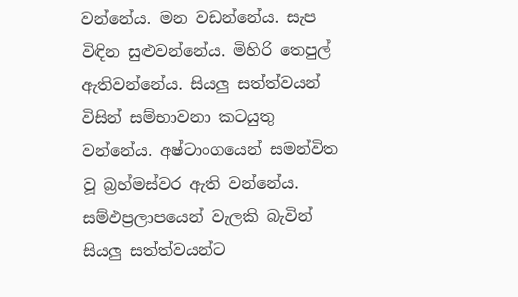වන්නේය. මන වඩන්නේය. සැප විඳින සුළුවන්නේය. මිහිරි තෙපුල් ඇතිවන්නේය. සියලු සත්ත්වයන් විසින් සම්භාවනා කටයුතු වන්නේය. අෂ්ටාංගයෙන් සමන්විත වූ බ්‍රහ්මස්වර ඇති වන්නේය. සම්ඵප්‍රලාපයෙන් වැලකි බැවින් සියලු සත්ත්වයන්ට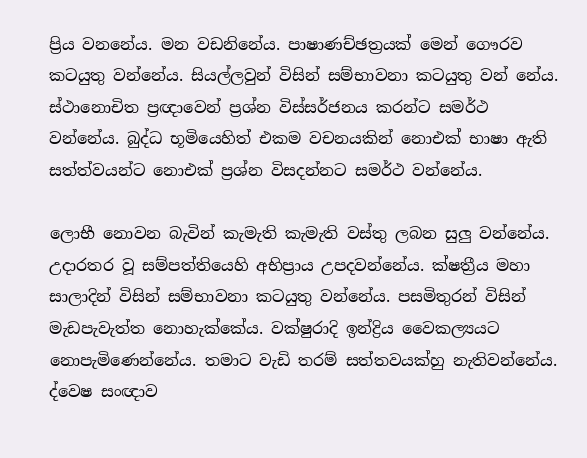ප්‍රිය වනනේය. මන වඩනිනේය. පාෂාණච්ඡත්‍ර‍යක් මෙන් ගෞරව කටයුතු වන්නේය. සියල්ලවුන් විසින් සම්භාවනා කටයුතු වන් නේය. ස්ථානොචිත ප්‍රඥාවෙන් ප්‍රශ්න විස්සර්ජනය කරන්ට සමර්ථ වන්නේය. බුද්ධ භූමියෙහිත් එකම වචනයකින් නොඑක් භාෂා ඇති සත්ත්වයන්ට නොඑක් ප්‍රශ්න විසදන්නට සමර්ථ වන්නේය.

ලොභී නොවන බැවින් කැමැති කැමැති වස්තු ලබන සුලු වන්නේය. උදාරතර වූ සම්පත්තියෙහි අභිප්‍රාය උපදවන්නේය. ක්ෂත්‍රීය මහා සාලාදින් විසින් සම්භාවනා කටයුතු වන්නේය. පසමිතුරන් විසින් මැඩපැවැත්ත නොහැක්කේය. වක්ෂුරාදි ඉන්ද්‍රිය වෛකල්‍යයට නොපැමිණෙන්නේය. තමාට වැඩි තරම් සත්තවයක්හු නැතිවන්නේය. ද්වෙෂ සංඥාව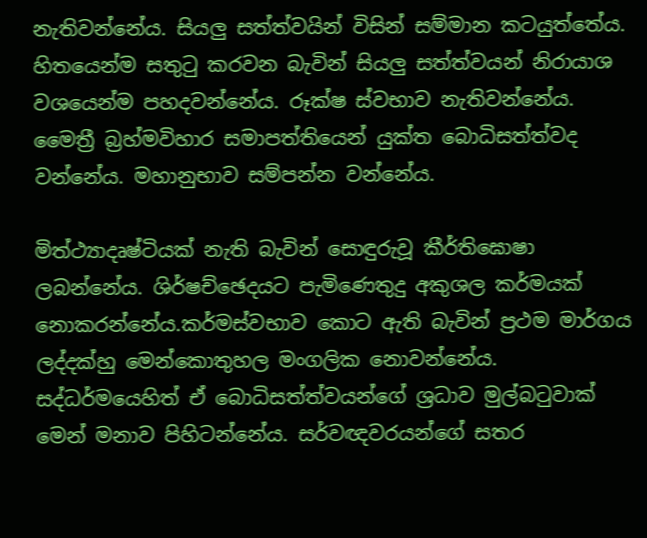නැතිවන්නේය. සියලු සත්ත්වයින් විසින් සම්මාන කටයුත්තේය. හිතයෙන්ම සතුටු කරවන බැවින් සියලු සත්ත්වයන් නිරායාශ වශයෙන්ම පහදවන්නේය. රූක්ෂ ස්වභාව නැතිවන්නේය. මෛත්‍රී බ්‍රහ්මවිහාර සමාපත්තියෙන් යුක්ත බොධිසත්ත්වද වන්නේය. මහානුභාව සම්පන්න වන්නේය.

මිත්ථ්‍යාදෘෂ්ටියක් නැති බැවින් සොඳුරුවූ කීර්තිඝොෂා ලබන්නේය. ශිර්ෂච්ඡෙදයට පැමිණෙතුදු අකුශල කර්මයක් නොකරන්නේය.කර්මස්වභාව කොට ඇති බැවින් ප්‍රථම මාර්ගය ලද්දක්හු මෙන්කොතුහල මංගලික නොවන්නේය. සද්ධර්මයෙහිත් ඒ බොධිසත්ත්වයන්‍ගේ ශ්‍රධාව මුල්බටුවාක් මෙන් මනාව පිහිටන්නේය. සර්වඥවරයන්ගේ සතර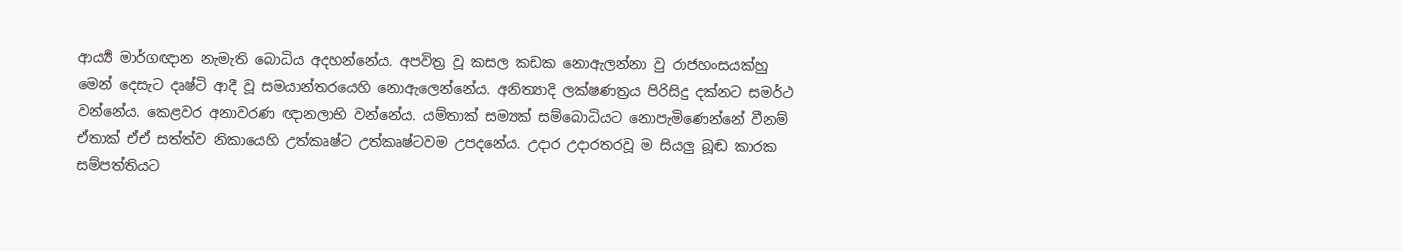ආය්‍යර්‍ මාර්ගඥාන නැමැති බොධිය අදහන්නේය. අපවිත්‍ර වූ කසල කඩක නොඇලන්නා වු රාජහංසයක්හු මෙන් දෙසැට දෘෂ්ටි ආදී වූ සමයාන්තරයෙහි නොඇලෙන්නේය. අනිත්‍යාදි ලක්ෂණත්‍රය පිරිසිදු දක්නට සමර්ථ වන්නේය. කෙළවර අනාවරණ ඥානලාභි වන්නේය. යම්තාක් සම්‍යක් සම්බොධියට නොපැමිණෙන්නේ වීනම් ඒතාක් ඒඒ සත්ත්ව නිකායෙහි උත්කෘෂ්ට උත්කෘෂ්ටවම උපදනේය. උදාර උදාරතරවූ ම සියලු බූඬ කාරක සම්පත්තියට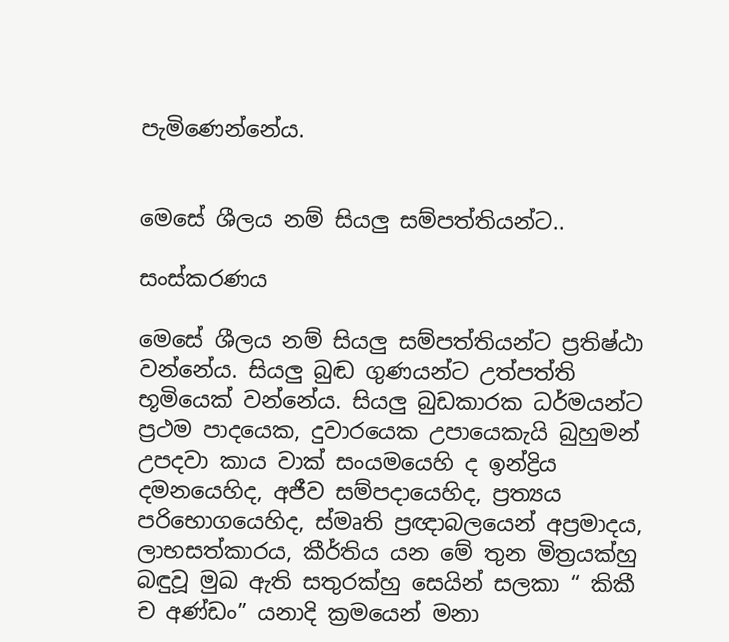පැමිණෙන්නේය.


මෙසේ ශීලය නම් සියලු සම්පත්තියන්ට..

සංස්කරණය

මෙසේ ශීලය නම් සියලු සම්පත්තියන්ට ප්‍රතිෂ්ඨා වන්නේය. සියලු බුඬ ගුණයන්ට උත්පත්ති භූමියෙක් වන්නේය. සියලු බුඩකාරක ධර්මයන්ට ප්‍රථම පාදයෙක, දුවාරයෙක උපායෙකැයි බුහුමන් උපදවා කාය වාක් සංයමයෙහි ද ඉන්ද්‍රිය දමනයෙහිද, අජීව සම්පදායෙහිද, ප්‍රත්‍යය පරිභොගයෙහිද, ස්මෘති ප්‍රඥාබලයෙන් අප්‍රමාදය, ලාභසත්කාරය, කීර්තිය යන මේ තුන මිත්‍රයක්හු බඳුවූ මුඛ ඇති සතුරක්හු සෙයින් සලකා “ කිකී ච අණ්ඩං” යනාදි ක්‍රමයෙන් මනා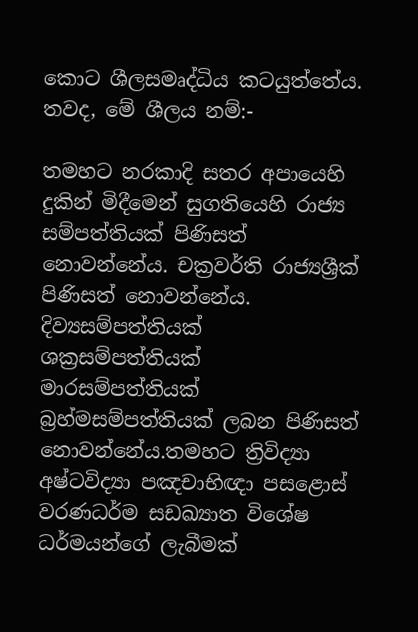කොට ශීලසමෘද්ධිය කටයුත්තේය. තවද, මේ ශීලය නම්:-

තමහට නරකාදි සතර අපායෙහි දුකින් මිදීමෙන් සුගතියෙහි රාජ්‍ය සම්පත්තියක් පිණිසත් නොවන්නේය. චක්‍රවර්ති රාජ්‍යශ්‍රීක් පිණිසත් නොවන්නේය. දිව්‍යසම්පත්තියක් ශක්‍රසම්පත්තියක් මාරසම්පත්තියක් බ්‍රහ්මසම්පත්තියක් ලබන පිණිසත් නොවන්නේය.තමහට ත්‍රිවිද්‍යා අෂ්ටවිද්‍යා පඤචාභිඥා පසළොස් වරණධර්ම සඩඛ්‍යාත විශේෂ ධර්මයන්ගේ ලැබීමක්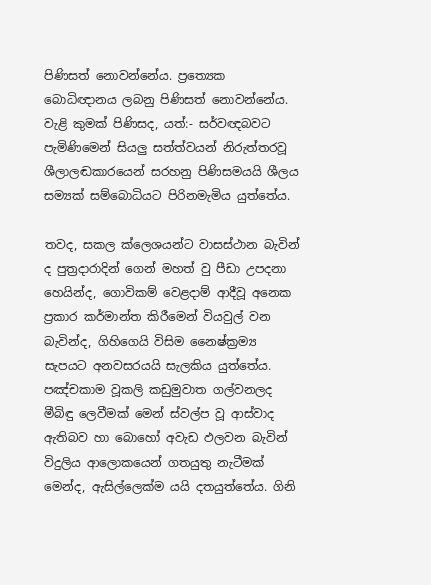පිණිසත් නොවන්නේය. ප්‍රත්‍යෙක බොධිඥානය ලබනු පිණිසත් නොවන්නේය. වැළි කුමක් පිණිසද, යත්:- සර්වඥබවට‍ පැමිණිමෙන් සියලු සත්ත්වයන් නිරුත්තරවූ ශීලාලඬකාරයෙන් සරහනු පිණිසමයයි ශීලය සම්‍යක් සම්බොධියට පිරිනමැමිය යුත්තේය.

තවද, සකල ක්ලෙශයන්ට වාසස්ථාන බැවින් ද පුත්‍රදාරාදින් ගෙන් මහත් වු පීඩා උපදනා හෙයින්ද, ගොවිකම් වෙළදාම් ආදීවූ අනෙක ප්‍රකාර කර්මාන්ත කිරීමෙන් වියවුල් වන බැවින්ද, ගිහිගෙයි විසිම නෛෂ්ක්‍රම්‍ය සැපයට අනවසරයයි සැලකිය යුත්තේය. පඤ්චකාම වූකලි කඩුමුවාත ගල්වනලද මීබිඳු ලෙවීමක් මෙන් ස්වල්ප වූ ආස්වාද ඇතිබව හා බොහෝ අවැඩ ඵලවන බැවින් විදුලිය ආලොකයෙන් ගතයුතු නැටීමක් මෙන්ද, ඇසිල්ලෙක්ම යයි දතයුත්තේය. ගිනි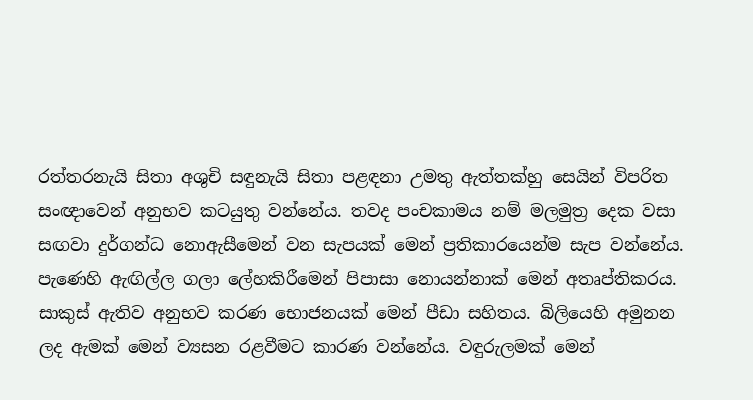රත්තරනැයි සිතා අශුචි සඳුනැයි සිතා පළඳනා උමතු ඇත්තක්හු සෙයින් විපරිත සංඥාවෙන් අනුභව කටයුතු වන්නේය. තවද පංචකාමය නම් මලමුත්‍ර දෙක වසා සඟවා දුර්ගන්ධ නොඇසීමෙන් වන සැපයක් මෙන් ප්‍රතිකාරයෙන්ම සැප වන්නේය. පැණෙහි ඇඟිල්ල ගලා ලේහකිරීමෙන් පිපාසා නොයන්නාක් මෙන් අතෘප්තිකරය. සාකුස් ඇතිව අනුභව කරණ භොජනයක් මෙන් පීඩා සහිතය. බිලියෙහි අමුනන ලද ඇමක් මෙන් ව්‍යසන රළවීමට කාරණ වන්නේය. වඳුරුලමක් මෙන්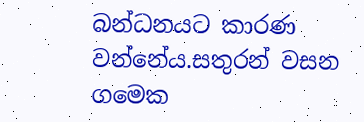බන්ධනයට කාරණ වන්නේය.සතුරන් වසන ගමෙක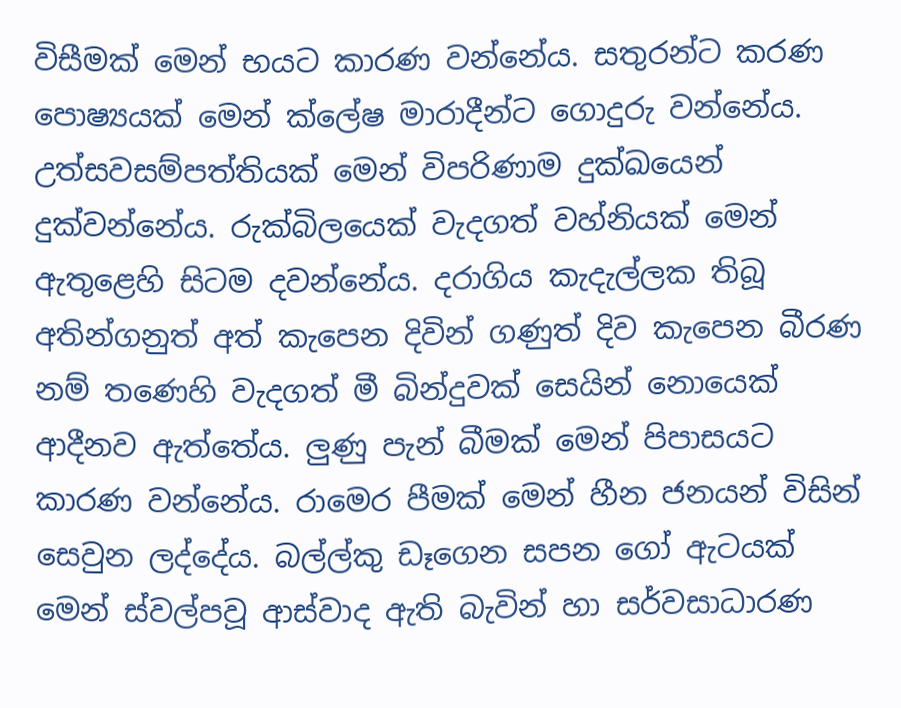විසීමක් මෙන් භයට කාරණ වන්නේය. සතුරන්‍ට කරණ පොෂ්‍යයක් මෙන් ක්ලේෂ මාරාදීන්ට ගොදුරු වන්නේය. උත්සවසම්පත්තියක් මෙන් විපරිණාම දුක්ඛයෙන් දුක්වන්නේය. රුක්බිලයෙක් වැදගත් වහ්නියක් මෙන් ඇතුළෙහි සිටම දවන්නේය. දරාගිය කැදැල්ලක තිබූ අතින්ගනුත් අත් කැපෙන දිවින් ගණුත් දිව කැපෙන බීරණ නම් තණෙහි වැදගත් මී බින්දුවක් සෙයින් නොයෙක් ආදීනව ඇත්තේය. ලුණු පැන් බීමක් මෙන් පිපාසයට කාරණ වන්නේය. රාමෙර පීමක් මෙන් හීන ජනයන් විසින් සෙවුන ලද්දේය. බල්ල්කු ඩෑගෙන සපන ගෝ ඇටයක් මෙන් ස්වල්පවූ ආස්වාද ඇති බැවින් හා සර්වසාධාරණ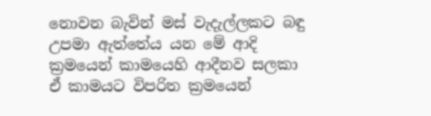නොවන බැවින් මස් වැදැල්ලකට බඳු උපමා ඇත්තේය යන මේ ආදි ක්‍රමයෙන් කාමයෙහි ආදීනව සලකා ඒ කාමයට විපරිත ක්‍රමයෙන්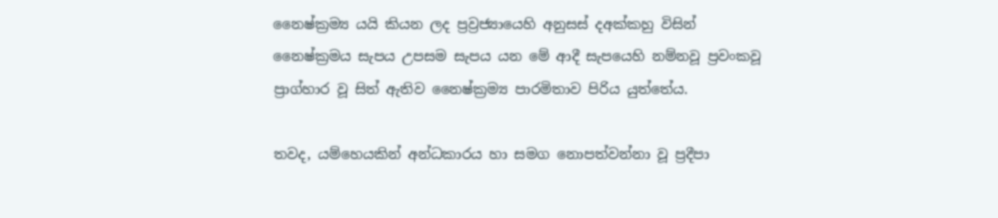නෛෂ්ක්‍රම්‍ය යයි කියන ලද ප්‍රව්‍රජ්‍යායෙහි අනුසස් දඅක්කහු විසින් නෛෂ්ක්‍රමය සැපය උපසම සැපය යන මේ ආදී සැපයෙහි නම්නවූ ප්‍රවංකවූ ප්‍රාග්හාර වූ සිත් ඇතිව නෛෂ්ක්‍රම්‍ය පාරමිතාව පිරිය යුත්තේය.

තවද, යම්හෙයකින් අන්ධකාරය හා සමග නොපත්වන්නා වූ ප්‍රදීපා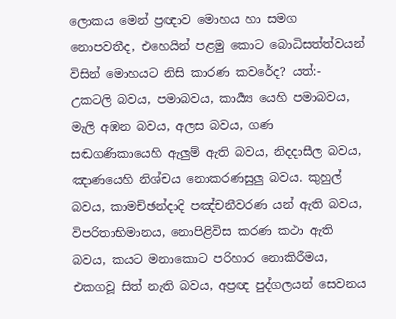ලොකය මෙන් ප්‍රඥාව මොහය හා සමග නොපවතීද, එහෙයින් පළමු කොට බොධිසත්ත්වයන් විසින් මොහයට නිසි කාරණ කවරේද? යත්:- උකටලි බවය, පමාබවය, කාය්‍යර්‍ යෙහි පමාබවය, මැලි අඹන බවය, අලස බවය, ගණ සඬගණිකායෙහි ඇලුම් ඇති බවය, නිදදාසීල බවය, ඤාණයෙහි නිශ්චය නොකරණසුලු බවය. කුහුල් බවය, කාමච්ඡන්දාදි පඤ්චනීවරණ යන් ඇති බවය, විපරිතාභිමානය, නොපිළිවිස කරණ කථා ඇති බවය, කයට මනාකොට පරිහාර නොකිරීමය, එකගවූ සිත් නැති බවය, අප්‍රඥ පුද්ගලයන් සෙවනය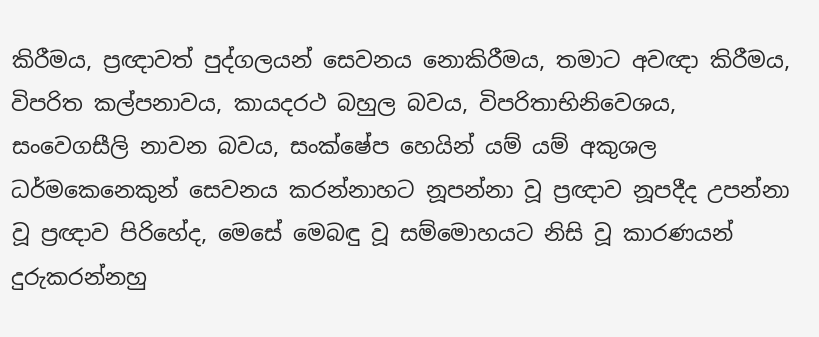කිරීමය, ප්‍රඥාවත් පුද්ගලයන් සෙවනය නොකිරීමය, තමාට අවඥා කිරීමය, විපරිත කල්පනාවය, කායදරථ බහුල බවය, විපරිතාභිනිවෙශය, සංවෙගසීලි නාවන බවය, සංක්ෂේප හෙයින් යම් යම් අකුශල ධර්මකෙනෙකුන් සෙවනය කරන්නාහට නූපන්නා වූ ප්‍රඥාව නූපදීද උපන්නා වූ ප්‍රඥාව පිරිහේද, මෙසේ මෙබඳු වූ සම්මොහයට නිසි වූ කාරණයන් දුරුකරන්නහු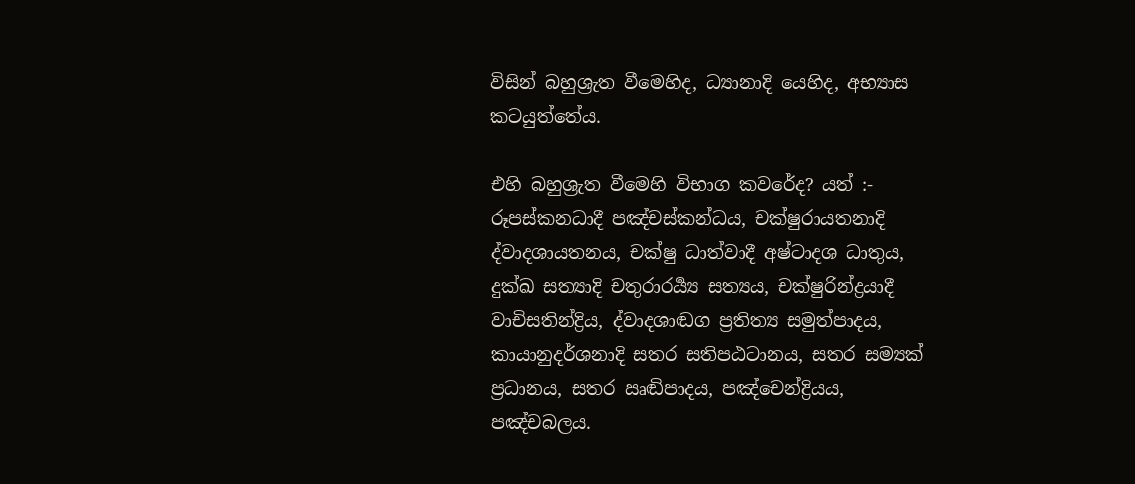විසින් බහුශ්‍රැත වීමෙහිද, ධ්‍යානාදි යෙහිද, අභ්‍යාස කටයුත්තේය.

එහි බහුශ්‍රැත වීමෙහි විභාග කවරේද? යත් :- රූපස්කනධාදී පඤ්චස්කන්ධය, චක්ෂුරායතනාදි ද්වාදශායතනය, චක්ෂු ධාත්වාදී අෂ්ටාදශ ධාතුය, දුක්ඛ සත්‍යාදි චතුරාරර්‍ය්‍ය සත්‍යය, චක්ෂුරින්ද්‍රයාදී වාචිසතින්ද්‍රිය, ද්වාදශාඬග ප්‍රතිත්‍ය සමුත්පාදය, කායානුදර්ශනාදි සතර සතිපඨටානය, සතර සම්‍යක් ප්‍රධානය, සතර ඍඬිපාදය, පඤ්චෙන්ද්‍රියය, පඤ්චබලය.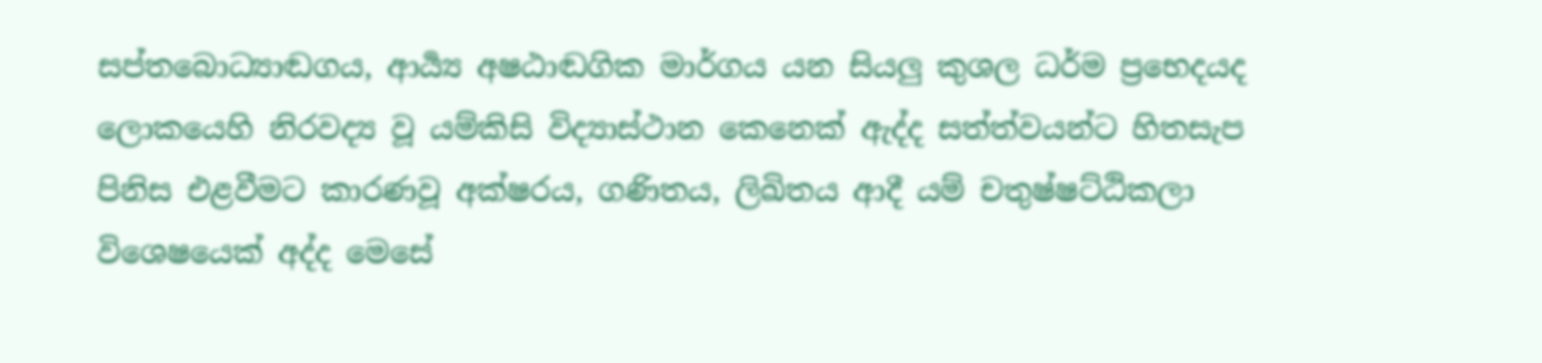සප්තබොධ්‍යාඬගය, ආර්‍ය්‍ය අෂඨාඬගික මාර්ගය යන සියලු කුශල ධර්ම ප්‍රභෙදයද ලොකයෙහි නිරවද්‍ය වූ යම්කිසි විද්‍යාස්ථාන කෙනෙක් ඇද්ද සත්ත්වයන්ට හිතසැප පිනිස එළවීමට කාරණවූ අක්ෂරය, ගණිතය, ලිඛිතය ආදී යම් චතුෂ්ෂට්ඨිකලා විශෙෂයෙක් අද්ද මෙසේ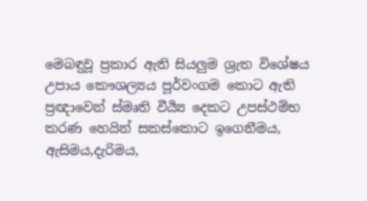මෙබඳුවූ ප්‍රකාර ඇති සියලුම ශ්‍රැත විශේෂය උපාය කෞශල්‍යය පූර්වංගම කොට ඇති ප්‍රඥාවෙන් ස්මෘති වීය්‍යර්‍ දෙකට උපස්ථම්භ කරණ හෙයින් සකස්කොට ඉගෙනීමය, ඇසිමය,දැරිමය,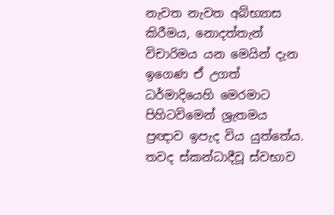නැවත නැවත අබ්භ්‍යාස කිරීමය, නොදත්තැන් විචාරිමය යන මෙයින් දැන ඉගෙණ ඒ උගත් ධර්මාදියෙහි මෙරමාට පිහිටවිමෙන් ශ්‍රැතමය ප්‍රඥාව ඉපැද විය යුත්තේය. තවද ස්කන්ධාදීවූ ස්වභාව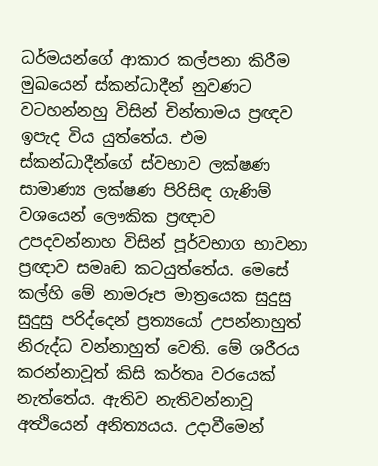ධර්මයන්ගේ ආකාර කල්පනා කිරීම මුඛයෙන් ස්කන්ධාදීන් නුවණට වටහන්නහු විසින් චින්තාමය ප්‍රඥව ඉපැද විය යුත්තේය. එම ස්කන්ධාදීන්ගේ ස්වභාව ලක්ෂණ සාමාණ්‍ය ලක්ෂණ පිරිසිඳ ගැණිම් වශයෙන් ලෞකික ප්‍රඥාව උපදවන්නාහ විසින් පූර්වභාග භාවනා ප්‍රඥාව සමෘඬ කටයුත්තේය. මෙසේ කල්හි මේ නාමරූප මාත්‍රයෙක සුදුසු සුදුසු පරිද්දෙන් ප්‍රත්‍යයෝ උපන්නාහුත් නිරුද්ධ වන්නාහුත් වෙති. මේ ශරීරය කරන්නාවූත් කිසි කර්තෘ වරයෙක් නැත්තේය. ඇතිව නැතිවන්නාවූ අත්‍ථියෙන් අනිත්‍යයය. උදාවීමෙන්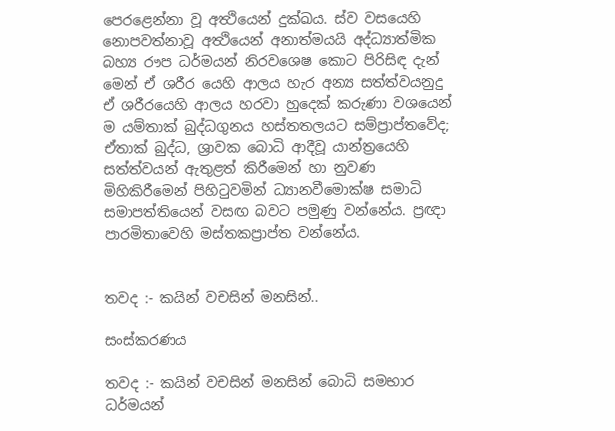පෙරළෙන්නා වූ අත්‍ථියෙන් දුක්ඛය. ස්ව වසයෙහි නොපවත්නාවූ අත්‍ථියෙන් අනාත්මයයි අද්ධ්‍යාත්මික බහ්‍ය රෟප ධර්මයන් නිරවශෙෂ කොට පිරිසිඳ දැන් මෙන් ඒ ශරීර යෙහි ආලය හැර අන්‍ය සත්ත්වයනුදු ඒ ශරීරයෙහි ආලය හරවා හුදෙක් කරුණා වශයෙන් ම යම්තාක් බුද්ධගුනය හස්තතලයට සම්ප්‍රාප්තවේද; ඒතාක් බුද්ධ, ශ්‍රාවක බොධි ආදීවූ යාන්ත්‍රයෙහි සත්ත්වයන් ඇතුළත් කිරීමෙන් හා නුවණ මිහිකිරීමෙන් පිහිටුවමින් ධ්‍යානවීමොක්ෂ සමාධි සමාපත්තියෙන් වසඟ බවට පමුණු වන්නේය. ප්‍රඥා පාරමිතාවෙහි මස්තකප්‍රාප්ත වන්නේය.


තවද :- කයින් වචසින් මනසින්..

සංස්කරණය

තවද :- කයින් වචසින් මනසින් බොධි සමභාර ධර්මයන්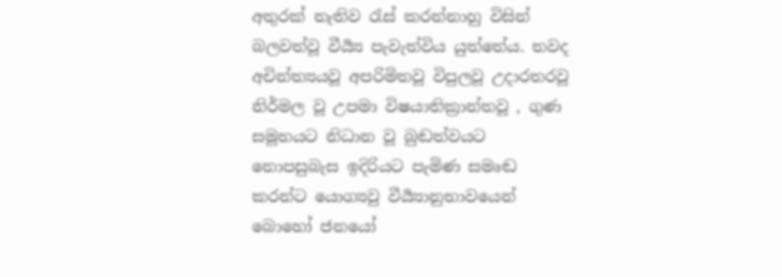අතුරක් නැතිව රැස් කරන්නාහු විසින් බලවත්වූ වීර්‍ය්‍ය පැවැත්විය යුත්තේය. තවද අචින්ත්‍යයවූ අපරිමිතවූ විපුලවූ උදාරතරවූ නිර්මල වූ උපමා විෂයාතික්‍රාන්තවූ , ගුණ සමූහයට නිධාන වූ බුඬත්වයට නොපසුබැස ඉදිරියට පැමිණ සමෘඬ කරන්ට යොග්‍යවු වීර්‍ය්‍යානුභාවයෙන් බොහෝ ජනයෝ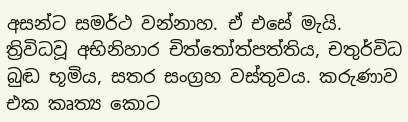අසන්ට සමර්ථ වන්නාහ. ඒ එසේ මැයි. ත්‍රිවිධවූ අභිනිහාර චිත්තෝත්පත්තිය, චතුර්විධ බුඬ භූමිය, සතර සංග්‍රහ වස්තුවය. කරුණාව එක කෘත්‍ය කොට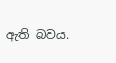ඇති බවය.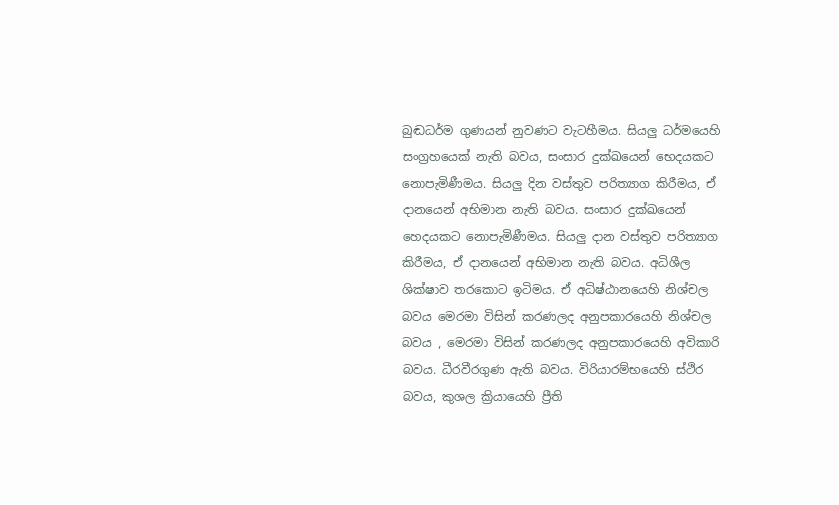බුඬධර්ම ගුණයන් නුවණට වැටහීමය. සියලු ධර්මයෙහි සංග්‍රහයෙක් නැති බවය, සංසාර දුක්ඛයෙන් භෙදයකට නොපැමිණීමය. සියලු දින වස්තුව පරිත්‍යාග කිරීමය, ඒ දානයෙන් අභිමාන නැති බවය. සංසාර දුක්ඛයෙන් හෙදයකට නොපැමිණීමය. සියලු දාන වස්තුව පරිත්‍යාග කිරීමය, ඒ දානයෙන් අභිමාන නැති බවය. අධිශීල ශික්ෂාව තරකොට ඉටිමය. ඒ අධිෂ්ඨානයෙහි නිශ්චල බවය මෙරමා විසින් කරණලද අනුපකාරයෙහි නිශ්චල බවය , මෙරමා විසින් කරණලද අනුපකාරයෙහි අවිකාරි බවය. ධීරවීරගුණ ඇති බවය. විරියාරම්භයෙහි ස්ථිර බවය, කුශල ක්‍රියායෙහි ප්‍රීති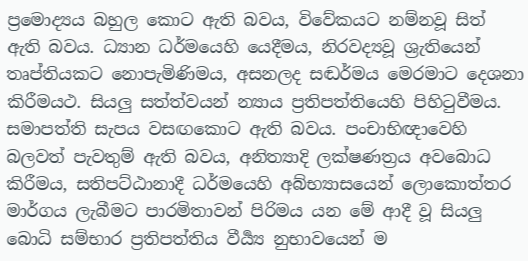ප්‍රමොද්‍යය බහුල කොට ඇති බවය, විවේකයට නම්නවූ සිත් ඇති බවය. ධ්‍යාන ධර්මයෙහි යෙදීමය, නිරවද්‍යවූ ශ්‍රැතියෙන් තෘප්තියකට නොපැමිණිමය, අසනලද සඬර්මය මෙරමාට දෙශනා කිරීමයථ. සියලු සත්ත්වයන් න්‍යාය ප්‍රතිපත්තියෙහි පිහිටුවීමය. සමාපත්ති සැපය වසඟකොට ඇති බවය. පංචාභිඥාවෙහි බලවත් පැවතුම් ඇති බවය, අනිත්‍යාදි ලක්ෂණත්‍රය අවබොධ කිරීමය, සතිපට්ඨානාදී ධර්මයෙහි අබ්භ්‍යාසයෙන් ලොකොත්තර මාර්ගය ලැබීමට පාරමිතාවන් පිරිමය යන මේ ආදී වූ සියලු බොධි සම්භාර ප්‍රතිපත්තිය වීය්‍යර්‍ නුභාවයෙන් ම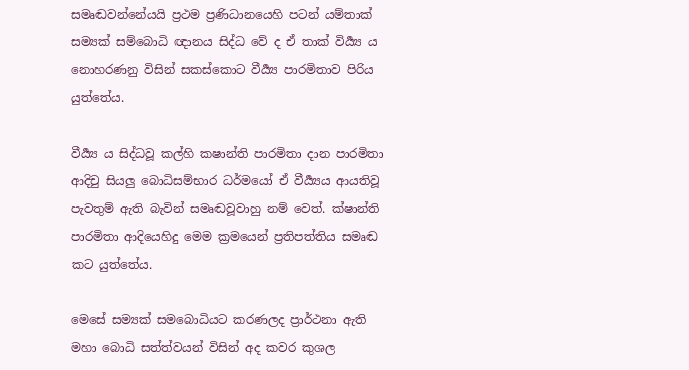සමෘඬවන්නේයයි ප්‍රථම ප්‍රණිධානයෙහි පටන් යම්තාක් සම්‍යක් සම්බොධි ඥානය සිද්ධ වේ ද ඒ තාක් විය්‍යර්‍ ය නොහරණනු විසින් සකස්කොට වීය්‍යර්‍ පාරමිතාව පිරිය යුත්තේය.

වීර්‍ය්‍ය ය සිද්ධවූ කල්හි කෂාන්ති පාරමිතා දාන පාරමිතා ආදිචු සියලු බොධිසම්භාර ධර්මයෝ ඒ වීර්‍ය්‍යය ආයතිවූ පැවතුම් ඇති බැවින් සමෘඬවූවාහු නම් වෙත්. ක්ෂාන්ති පාරමිතා ආදියෙහිදු මෙම ක්‍රමයෙන් ප්‍රතිපත්තිය සමෘඬ කට යුත්තේය.

මෙසේ සම්‍යක් සමබොධියට කරණලද ප්‍රාර්ථනා ඇති මහා බොධි සත්ත්වයන් විසින් අද කවර කුශල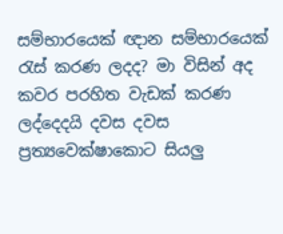සම්භාරයෙක් ඥාන සම්භාරයෙක් රැස් කරණ ලදද? මා විසින් අද කවර පරහිත වැඩක් කරණ ලද්දෙදයි දවස දවස ප්‍රත්‍යවෙක්ෂාකොට සියලු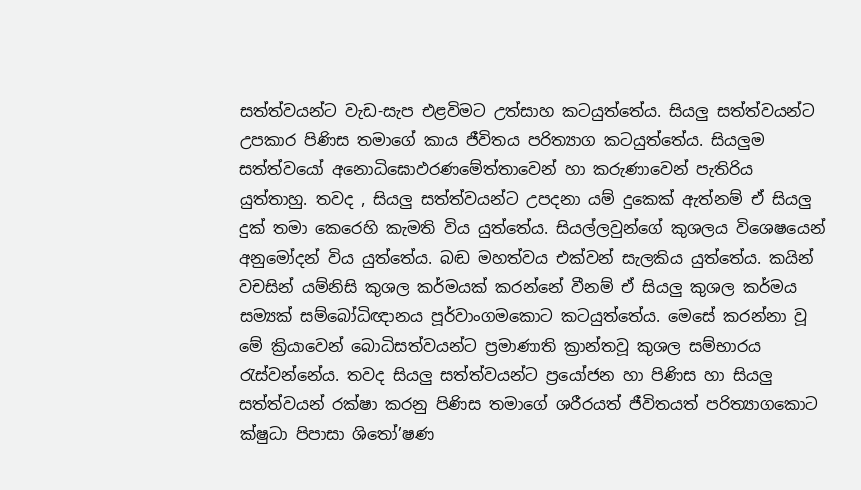සත්ත්වයන්ට වැඩ-සැප එළවිමට උත්සාහ කටයුත්තේය. සියලු සත්ත්වයන්ට උපකාර පිණිස තමාගේ කාය ජීවිතය පරිත්‍යාග කටයුත්තේය. සියලුම සත්ත්වයෝ අනොධිඝොඵරණමේත්තාවෙන් හා කරුණාවෙන් පැතිරිය යුත්තාහු. තවද , සියලු සත්ත්වයන්ට උපදනා යම් දුකෙක් ඇත්නම් ඒ සියලු දුක් තමා කෙරෙහි කැමති විය යුත්තේය. සියල්ලවුන්ගේ කුශලය විශෙෂයෙන් අනුමෝදන් විය යුත්තේය. බඬ මහත්වය එක්වන් සැලකිය යුත්තේය. කයින් වචසින් යම්නිසි කුශල කර්මයක් කරන්නේ වීනම් ඒ සියලු කුශල කර්මය සම්‍යක් සම්බෝධිඥානය පූර්වාංගමකොට කටයුත්තේය. මෙසේ කරන්නා වූ මේ ක්‍රියාවෙන් බොධිසත්වයන්ට ප්‍රමාණාති ක්‍රාන්තවූ කුශල සම්භාරය රැස්වන්නේය. තවද සියලු සත්ත්වයන්ට ප්‍රයෝජන හා පිණිස හා සියලු සත්ත්වයන් රක්ෂා කරනු පිණිස තමාගේ ශරීරයත් ජීවිතයත් පරිත්‍යාගකොට ක්ෂුධා පිපාසා ශිතෝ’ෂණ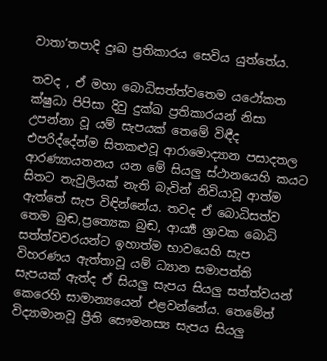වාතා‘තපාදි දුඃඛ ප්‍රතිකාරය සෙවිය යුත්තේය.

තවද , ඒ මහා බොධිසත්ත්වතෙම යථෝකත ක්ෂුධා පිපිසා දිවු දුක්ඛ ප්‍රතිකාරයන් නිසා උපන්නා වූ යම් සැපයක් තෙමේ විඳීද එපරිද්දේන්ම සිතකළුවූ ආරාමොද්‍යාන පසාදතල ආරණ්‍යායතනය යන මේ සියලු ස්ථානයෙහි කයට සිතට තැවුලියක් නැති බැවින් නිවියාවූ ආත්ම ඇත්තේ සැප විඳින්නේය. තවද ඒ බොධිසත්ව තෙම බුඬ,ප්‍රත්‍යෙක බුඬ, ආර්‍ය්‍ය ශ්‍රාවක බොධි සත්ත්වවරයන්ට ඉහාත්ම භාවයෙහි සැප විහරණය ඇත්තාවූ යම් ධ්‍යාන සමාපත්ති සැපයක් ඇත්ද ඒ සියලු සැපය සියලු සත්ත්වයන් කෙරෙහි සාමාන්‍යයෙන් එළවන්නේය. තෙමේත් විද්‍යාමානවූ ප්‍රීති සෞමනස්‍ය සැපය සියලු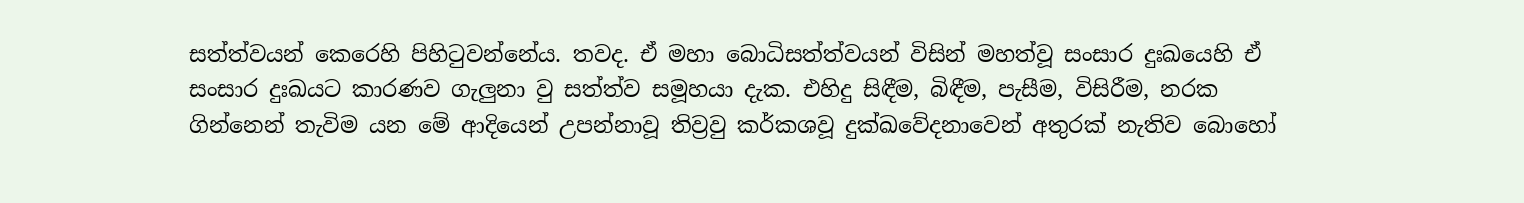සත්ත්වයන් කෙරෙහි පිහිටුවන්නේය. තවද. ඒ මහා බොධිසත්ත්වයන් විසින් මහත්වූ සංසාර දුඃඛයෙහි ඒ සංසාර දුඃඛයට කාරණව ගැලුනා වු සත්ත්ව සමූහයා දැක. එහිදු සිඳීම, බිඳීම, පැසීම, විසිරීම, නරක ගින්නෙන් තැවිම යන මේ ආදියෙන් උපන්නාවූ තිව්‍රවු කර්කශවූ දුක්ඛවේදනාවෙන් අතුරක් නැතිව බොහෝ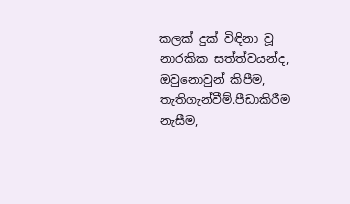කලක් දුක් විඳිනා වූ නාරකික සත්ත්වයන්ද, ඔවුනොවුන් කිපීම, තැතිගැන්වීම්.පීඩාකිරීම නැසීම,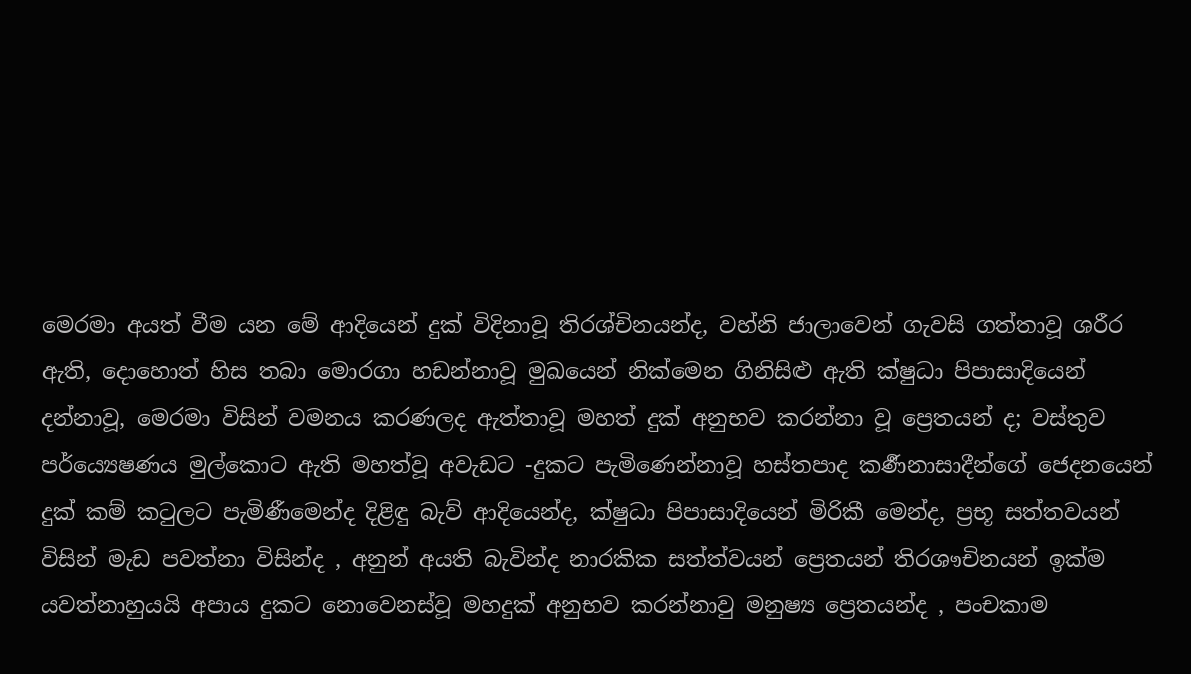මෙරමා අයත් වීම යන මේ ආදියෙන් දුක් විදිනාවූ තිරශ්චිනයන්ද, වහ්නි ජාලාවෙන් ගැවසි ගත්තාවූ ශරීර ඇති, දොහොත් හිස තබා මොරගා හඩන්නාවූ මුඛයෙන් නික්මෙන ගිනිසිළු ඇති ක්ෂුධා පිපාසාදියෙන් දන්නාවූ, මෙරමා විසින් වමනය කරණලද ඇත්තාවූ මහත් දුක් අනුභව කරන්නා වූ ප්‍රෙතයන් ද; වස්තුව පර්ය්‍යෙෂණය මුල්කොට ඇති මහත්වූ අවැඩට -දුකට පැමිණෙන්නාවූ හස්තපාද කර්‍ණනාසාදීන්ගේ ජෙදනයෙන් දුක් කම් කටුලට පැමිණීමෙන්ද දිළිඳු බැව් ආදියෙන්ද, ක්ෂුධා පිපාසාදියෙන් මිරිකී මෙන්ද, ප්‍රභූ සත්තවයන් විසින් මැඩ පවත්නා විසින්ද , අනුන් අයති බැවින්ද නාරකික සත්ත්වයන් ප්‍රෙතයන් තිරශෟචිනයන් ඉක්ම යවත්නාහුයයි අපාය දුකට නොවෙනස්වූ මහදුක් අනුභව කරන්නාවු මනුෂ්‍ය ප්‍රෙතයන්ද , පංචකාම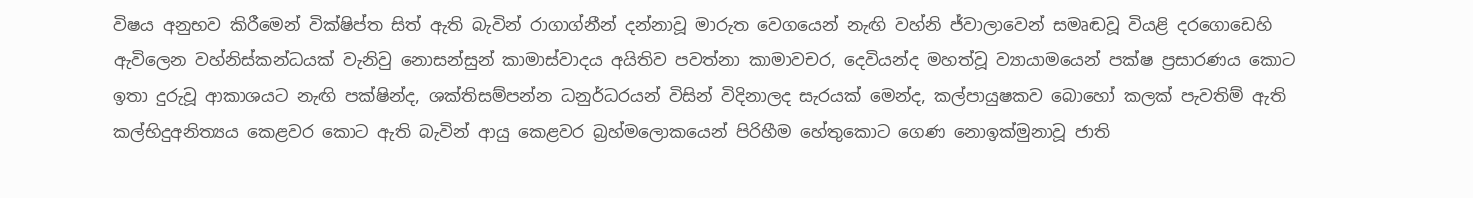විෂය අනුභව කිරීමෙන් වික්ෂිප්ත සිත් ඇති බැවින් රාගාග්නීන් දන්නාවූ මාරුත වෙගයෙන් නැඟි වහ්නි ජ්වාලාවෙන් සමෘඬවූ වියළි දරගොඩෙහි ඇවිලෙන වහ්නිස්කන්ධයක් වැනිවු නොසන්සුන් කාමාස්වාදය අයිතිව පවත්නා කාමාවචර, දෙවියන්ද මහත්වූ ව්‍යායාමයෙන් පක්ෂ ප්‍රසාරණය කොට ඉතා දුරුවූ ආකාශයට නැඟි පක්ෂින්ද, ශක්තිසම්පන්න ධනුර්ධරයන් විසින් විදිනාලද සැරයක් මෙන්ද, කල්පායුෂකව බොහෝ කලක් පැවතිම් ඇති කල්භිදුඅනිත්‍යය කෙළවර කොට ඇති බැවින් ආයු කෙළවර බ්‍රහ්මලොකයෙන් පිරිහීම හේතුකොට ගෙණ නොඉක්මුනාවූ ජාති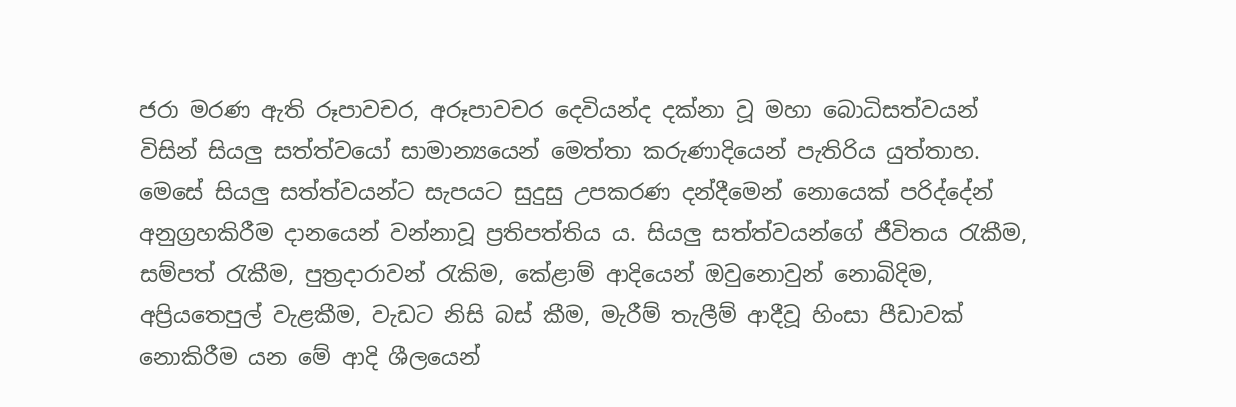ජරා මරණ ඇති රූපාවචර, අරූපාවචර දෙවියන්ද දක්නා වූ මහා බොධිසත්වයන් විසින් සියලු සත්ත්වයෝ සාමාන්‍යයෙන් මෙත්තා කරුණාදියෙන් පැතිරිය යුත්තාහ. මෙසේ සියලු සත්ත්වයන්ට සැපයට සුදුසු උපකරණ දන්දීමෙන් නොයෙක් පරිද්දේන් අනුග්‍රහකිරීම දානයෙන් වන්නාවූ ප්‍රතිපත්තිය ය. සියලු සත්ත්වයන්ගේ ජීවිතය රැකීම, සම්පත් රැකීම, පුත්‍රදාරාවන් රැකිම, කේළාම් ආදියෙන් ඔවුනොවුන් නොබිදිම, අප්‍රියතෙපුල් වැළකීම, වැඩට නිසි බස් කීම, මැරීම් තැලීම් ආදීවූ හිංසා පීඩාවක් නොකිරීම යන මේ ආදි ශීලයෙන්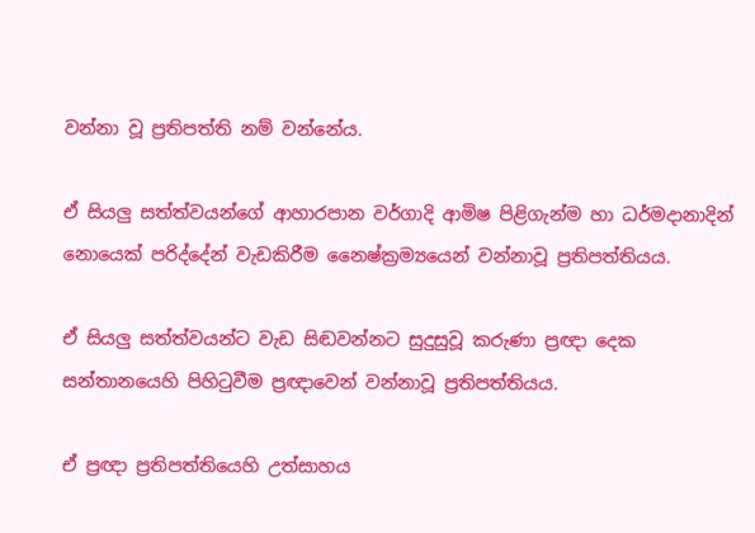වන්නා වූ ප්‍රතිපත්ති නම් වන්නේය.

ඒ සියලු සත්ත්වයන්ගේ ආහාරපාන වර්ගාදි ආමිෂ පිළිගැන්ම හා ධර්මදානාදින් නොයෙක් පරිද්දේන් වැඩකිරීම නෛෂ්ක්‍රම්‍යයෙන් වන්නාවූ ප්‍රතිපත්තියය.

ඒ සියලු සත්ත්වයන්ට වැඩ සිඬවන්නට සුදුසුවූ කරුණා ප්‍රඥා දෙක සන්තානයෙහි පිහිටුවීම ප්‍රඥාවෙන් වන්නාවූ ප්‍රතිපත්තියය.

ඒ ප්‍රඥා ප්‍රතිපත්තියෙහි උත්සාහය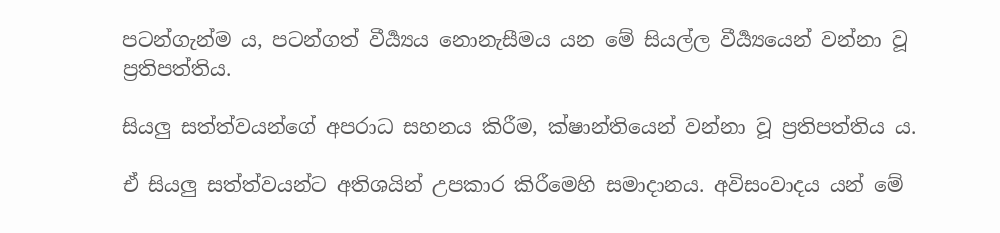පටන්ගැන්ම ය, පටන්ගත් වීර්‍ය්‍යය නොනැසීමය යන මේ සියල්ල වීර්‍ය්‍යයෙන් වන්නා වූ ප්‍රතිපත්තිය.

සියලු සත්ත්වයන්ගේ අපරාධ සහනය කිරීම, ක්ෂාන්තියෙන් වන්නා වූ ප්‍රතිපත්තිය ය.

ඒ සියලු සත්ත්වයන්ට අතිශයින් උපකාර කිරීමෙහි සමාදානය. අවිසංවාදය යන් මේ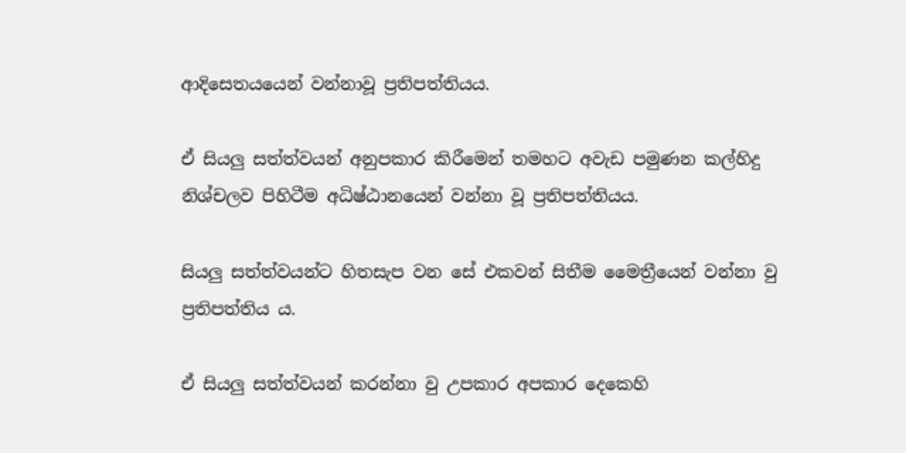ආදි‍සෙතයයෙන් වන්නාවූ ප්‍රතිපත්තියය.

ඒ සියලු සත්ත්වයන් අනුපකාර කිරීමෙන් තමහට අවැඩ පමුණන කල්හිදු නිශ්චලව පිහිටීම අධිෂ්ඨානයෙන් වන්නා වූ ප්‍රතිපත්තියය.

සියලු සත්ත්වයන්ට හිතසැප වන සේ එකවන් සිතීම මෛත්‍රීයෙන් වන්නා වු ප්‍රතිපත්තිය ය.

ඒ සියලු සත්ත්වයන් කරන්නා වු උපකාර අපකාර දෙකෙහි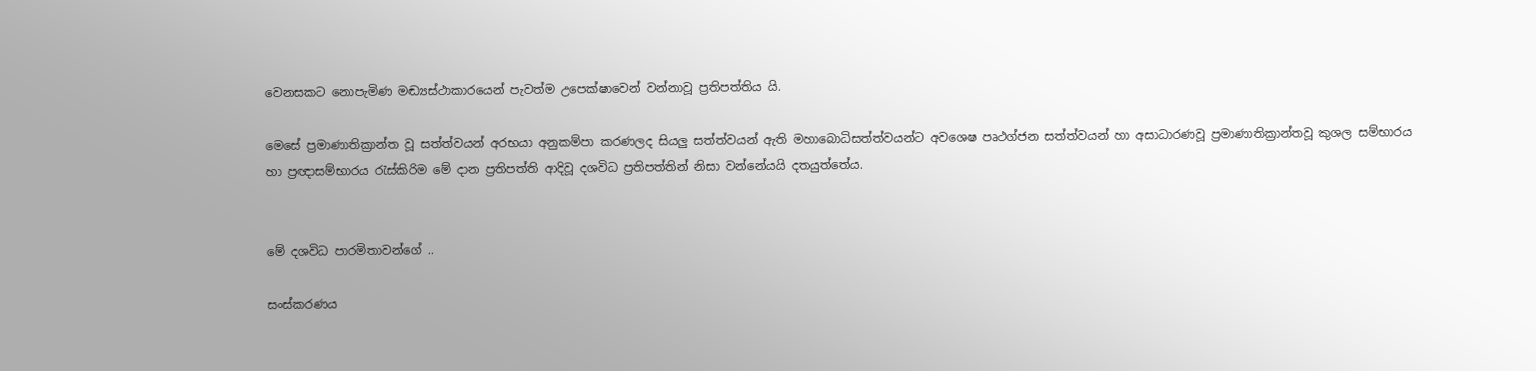වෙනසකට නොපැමිණ මඬ්‍යස්ථාකාරයෙන් පැවත්ම උපෙක්ෂාවෙන් වන්නාවූ ප්‍රතිපත්තිය යි.

මෙසේ ප්‍රමාණාතික්‍රාන්ත වූ සත්ත්වයන් අරභයා අනුකම්පා කරණලද සියලු සත්ත්වයන් ඇති මහාබොධිසත්ත්වයන්ට අවශෙෂ පෘථග්ජන සත්ත්වයන් හා අසාධාරණවූ ප්‍රමාණාතික්‍රාන්තවූ කුශල සම්භාරය හා ප්‍රඥාසම්භාරය රැස්කිරිම මේ දාන ප්‍රතිපත්ති ආදිවූ දශවිධ ප්‍රතිපත්තින් නිසා වන්නේයයි දතයුත්තේය.


මේ දශවිධ පාරමිතාවන්ගේ ..

සංස්කරණය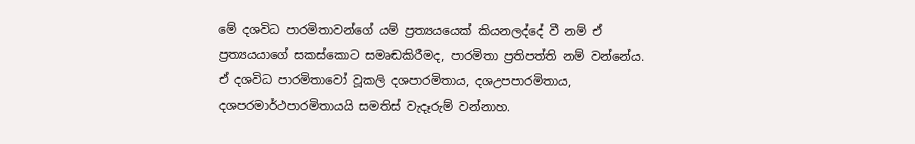මේ දශවිධ පාරමිතාවන්ගේ යම් ප්‍රත්‍යයයෙක් කියනලද්දේ වී නම් ඒ ප්‍රත්‍යයයාගේ සකස්කොට සමෘඬකිරීමද, පාරමිතා ප්‍රතිපත්ති නම් වන්නේය. ඒ දශවිධ පාරමිතාවෝ වූකලි දශපාරමිතාය, දශඋපපාරමිතාය, දශපරමාර්ථපාරමිතායයි සමතිස් වැදෑරුම් වන්නාහ.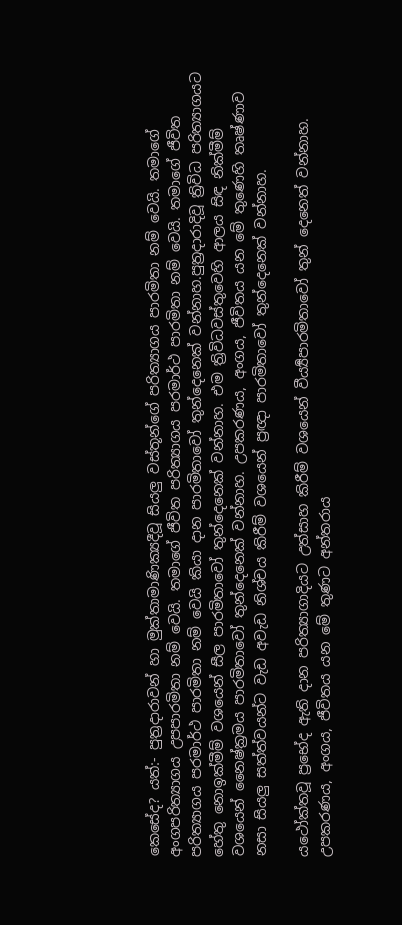කෙසේද? යත්:- පුත්‍රදාරාවන් හා මුක්තාමාණික්‍යදීවූ සියලු වස්තූන්ගේ පරිත්‍යාගය පාරමිතා නම් වෙයි. තමාගේ අංගපරිත්‍යාගය උපපාරමිතා නම් වෙයි. තමාගේ ජීවිත පරිත්‍යාගය පරමාර්ථ පාරමිතා නම් වෙයි. තමාගේ ජීවිත පරිත්‍යාගය පරමාර්ථ පාරමිතා නම් වෙයි කියා දාන පාරමිතාවෝ තුන්දෙනෙක් වන්නාහ.පුත්‍රදාරාදිවූ ත්‍රිවිධ පරිත්‍යාගයට හේතු නොඉක්මීම් වශයෙන් සීල පාරමිතාවෝ තුන්දෙනෙක් වන්නාහ. එම ත්‍රිවිධවස්තුවෙහි ආලය සිඳ නික්මීම් වශයෙන් නෛෂ්ක්‍රමය පාරමිතාවෝ තුන්දෙනෙක් වන්නාහ. උපකරණය, අංගය, ජීවිතය යන මේ තුණෙහි තෘෂ්ණාව නසා සියලු සත්ත්වයන්ට වැඩ අවැඩ නිශ්චය කිරීම් වශයෙන් ප්‍රඥා පාරමිතාවෝ තුන්දෙනෙක් වන්නාහ.

යථෝක්තවූ ප්‍රභේද ඇති දාන පරිත්‍යාගාදිය‍ට උත්සාහ කිරීම් වශයෙන් වීර්‍ය්‍යපාරමිතාවෝ තුන් දෙනෙත් වන්නාහ. උපකරණය, අංගය, ජීවිතය යන මේ තුණට අන්තරාය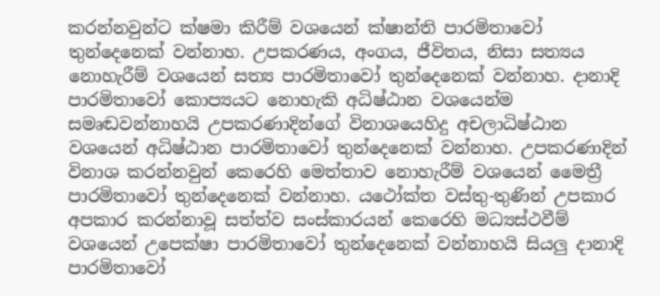කරන්නවුන්ට ක්ෂමා කිරීම් වශයෙන් ක්ෂාන්ති පාරමිතාවෝ තුන්දෙනෙක් වන්නාහ. උපකරණය, අංගය, ජීවිතය, නිසා සත්‍යය නොහැරීම් වශයෙන් සත්‍ය පාරමිතාවෝ තුන්දෙනෙක් වන්නාහ. දානාදි පාරමිතාවෝ කොප්‍යයට නොහැකි අධිෂ්ඨාන වශයෙන්ම සමෘඬවන්නාහයි උපකරණාදින්ගේ විනාශයෙහිදු අචලාධිෂ්ඨාන වශයෙන් අධිෂ්ඨාන පාරමිතාවෝ තුන්දෙනෙක් වන්නාහ. උපකරණාදින් විනාශ කරන්නවුන් කෙරෙහි මෙත්තාව නොහැරීම් වශයෙන් මෛත්‍රී පාරමිතාවෝ තුන්දෙනෙක් වන්නාහ. යථෝක්ත වස්තු-තුණින් උපකාර අපකාර කරන්නාවූ සත්ත්ව සංස්කාරයන් කෙරෙහි මධ්‍යස්ථවීම් වශයෙන් උපෙක්ෂා පාරමිතාවෝ තුන්දෙනෙක් වන්නාහයි සියලු දානාදි පාරමිතාවෝ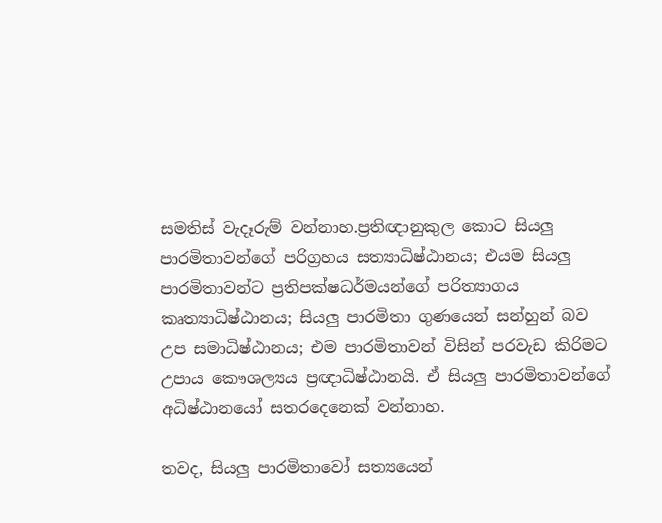සමතිස් වැදෑරුම් වන්නාහ.ප්‍රතිඥානුකුල කොට සියලු පාරමිතාවන්ගේ පරිග්‍රහය සත්‍යාධිෂ්ඨානය; එයම සියලු පාරමිතාවන්ට ප්‍රතිපක්ෂධර්මයන්ගේ පරිත්‍යාගය කෘත්‍යාධිෂ්ඨානය; සියලු පාරමිතා ගුණයෙන් සන්හුන් බව උප සමාධිෂ්ඨානය; එම පාරමිතාවන් විසින් පරවැඩ කිරිමට උපාය කෞශල්‍යය ප්‍රඥාධිෂ්ඨානයි. ඒ සියලු පාරමිතාවන්ගේ අධිෂ්ඨානයෝ සතරදෙනෙක් වන්නාහ.

තවද, සියලු පාරමිතාවෝ සත්‍යයෙන්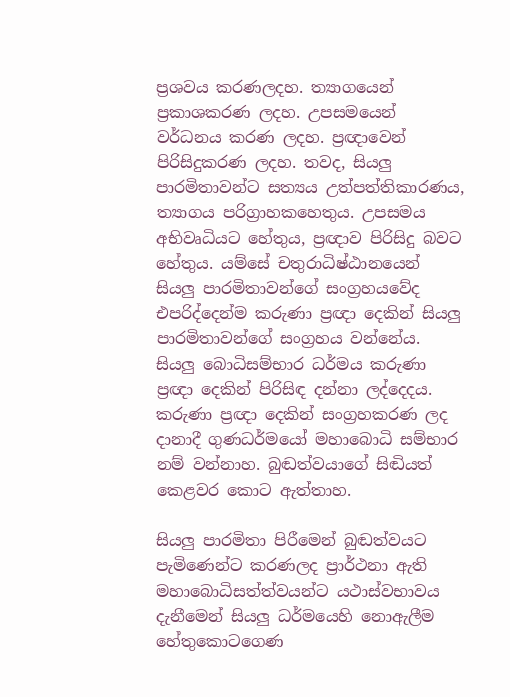ප්‍රශවය කරණලදහ. ත්‍යාගයෙන් ප්‍රකාශකරණ ලදහ. උපසමයෙන් වර්ධනය කරණ ලදහ. ප්‍රඥාවෙන් පිරිසිදුකරණ ලදහ. තවද, සියලු පාරමිතාවන්ට සත්‍යය උත්පත්තිකාරණය, ත්‍යාගය පරිග්‍රාහකහෙතුය. උපසමය අභිවෘධියට හේතුය, ප්‍රඥාව පිරිසිදු බවට හේතුය. යම්සේ චතුරාධිෂ්ඨානයෙන් සියලු පාරමිතාවන්ගේ සංග්‍රහයවේද එපරිද්දෙන්ම කරුණා ප්‍රඥා දෙකින් සියලු පාරමිතාවන්ගේ සංග්‍රහය වන්නේය. සියලු බොධිසම්භාර ධර්මය කරුණා ප්‍රඥා දෙකින් පිරිසිඳ දන්නා ලද්දෙදය. කරුණා ප්‍රඥා දෙකින් සංග්‍රහකරණ ලද දානාදී ගුණධර්මයෝ මහාබොධි සම්භාර නම් වන්නාහ. බුඬත්වයාගේ සිඬියත් කෙළවර කොට ඇත්තාහ.

සියලු පාරමිතා පිරීමෙන් බුඬත්වයට පැමිණෙන්ට කරණලද ප්‍රාර්ථනා ඇති මහාබොධිසත්ත්වයන්ට යථාස්වභාවය දැනීමෙන් සියලු ධර්මයෙහි නොඇලීම හේතුකොටගෙණ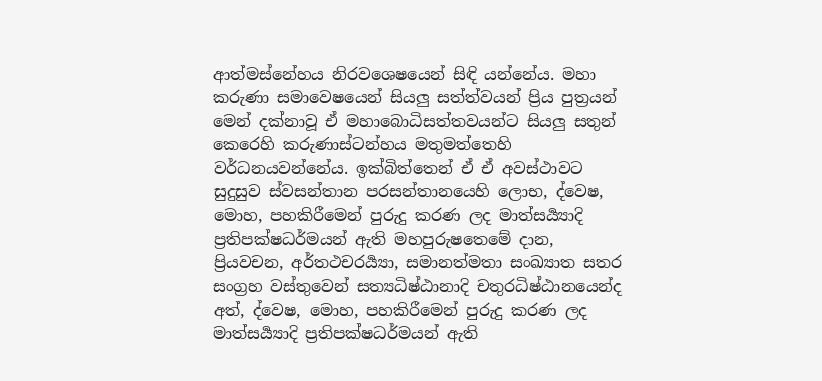ආත්මස්නේහය නිරවශෙෂයෙන් සිඳි යන්නේය. මහා කරුණා සමාවෙෂයෙන් සියලු සත්ත්වයන් ප්‍රිය පුත්‍රයන් මෙන් දක්නාවූ ඒ මහාබොධිසත්තවයන්‍ට සියලු සතුන් කෙරෙහි කරුණාස්ටන්හය මතුමත්තෙහි වර්ධනයවන්නේය. ඉක්බිත්තෙන් ඒ ඒ අවස්ථාවට සුදුසුව ස්වසන්තාන පරසන්තානයෙහි ලොභ, ද්වෙෂ, මොහ, පහකිරීමෙන් පුරුදු කරණ ලද මාත්සර්‍ය්‍යාදි ප්‍රතිපක්ෂධර්මයන් ඇති මහපුරුෂතෙමේ දාන, ප්‍රියවචන, අර්තථචරර්‍ය්‍යා, සමානත්මතා සංඛ්‍යාත සතර සංග්‍රහ වස්තුවෙන් සත්‍යධිෂ්ඨානාදි චතුරධිෂ්ඨානයෙන්ද අත්, ද්වෙෂ, මොහ, පහකිරීමෙන් පුරුදු කරණ ලද මාත්සර්‍ය්‍යාදි ප්‍රතිපක්ෂධර්මයන් ඇති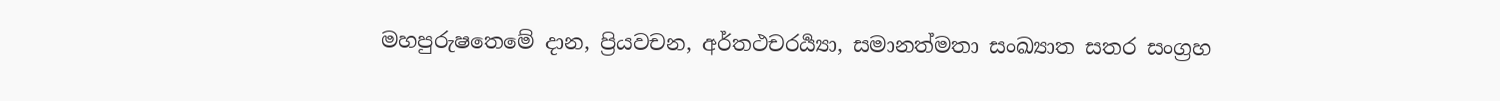මහපුරුෂතෙමේ දාන, ප්‍රියවචන, අර්තථචරර්‍ය්‍යා, සමානත්මතා සංඛ්‍යාත සතර සංග්‍රහ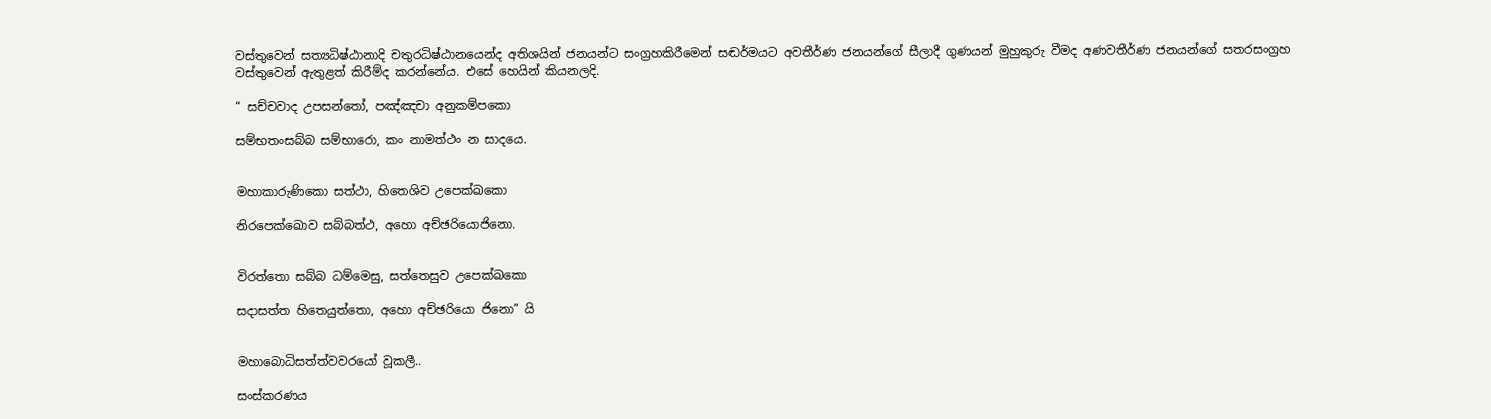වස්තුවෙන් සත්‍යධිෂ්ඨානාදි චතුරධිෂ්ඨානයෙන්ද අතිශයින් ජනයන්ට සංග්‍රහකිරීමෙන් සඬර්මයට අවතීර්ණ ජනයන්ගේ සීලාදී ගුණයන් මුහුකුරු වීමද අණවතීර්ණ ජනයන්ගේ සතරසංග්‍රහ වස්තුවෙන් ඇතුළත් කිරීම්ද කරන්නේය. එසේ හෙයින් කියනලදි.

“ සච්චවාද උපසන්තෝ, පඤ්ඤචා අනුකම්පකො

සම්භතංසබ්බ සම්භාරො, කං නාමත්ථං න සාදයෙ.


මහාකාරුණිකො සත්ථා, හිතෙශිව උපෙක්ඛකො

නිරපෙක්ඛොව සබ්බත්ථ, අහො අච්ඡරියොජිනො.


විරත්තො සබ්බ ධම්මෙසු, සත්තෙසුව උපෙක්ඛකො

සදාසත්ත හිතෙයුත්තො, අහො අච්ඡරියො ජිනො” යි


මහාබොධිසත්ත්වවරයෝ වූකලී..

සංස්කරණය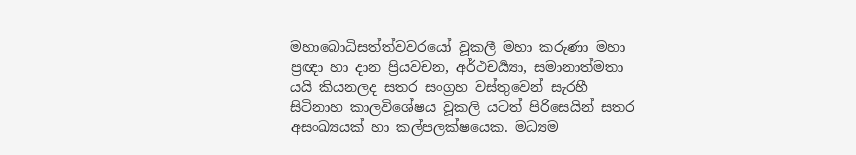මහාබොධිසත්ත්වවරයෝ වූකලී මහා කරුණා මහා ප්‍රඥා හා දාන ප්‍රියවචන, අර්ථචර්‍ය්‍යා, සමානාත්මතා යයි කියනලද සතර සංග්‍රහ වස්තුවෙන් සැරහී සිටිනාහ කාලවිශේෂය වූකලි යටත් පිරිසෙයින් සතර අසංඛ්‍යයක් හා කල්පලක්ෂයෙක. මධ්‍යම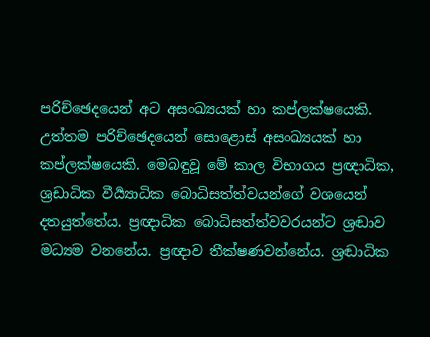පරිච්ඡෙදයෙන් අට අසංඛ්‍යයක් හා කප්ලක්ෂයෙකි. උත්තම පරිච්ඡෙදයෙන් සොළොස් අසංඛ්‍යයක් හා කප්ලක්ෂයෙකි. මෙබඳුවූ මේ කාල විභාගය ප්‍රඥාධික, ශ්‍රඩාධික වීර්‍ය්‍යාධික බොධිසත්ත්වයන්ගේ වශයෙන් දතයුත්තේය. ප්‍රඥාධික බොධිසත්ත්වවරයන්ට ශ්‍රඬාව මධ්‍යම වනනේය. ප්‍රඥාව තීක්ෂණවන්නේය. ශ්‍රඬාධික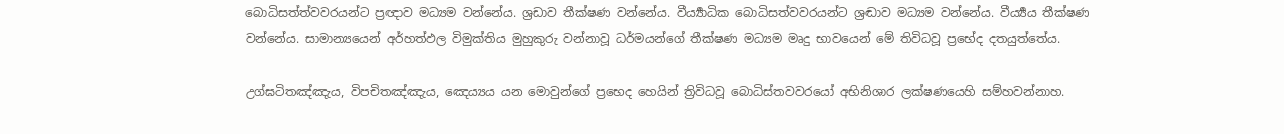බොධිසත්ත්වවරයන්ට ප්‍රඥාව මධ්‍යම වන්නේය. ශ්‍රඩාව තීක්ෂණ වන්නේය. වීර්‍ය්‍යාධික බොධිසත්වවරයන්ට ශ්‍රඬාව මධ්‍යම වන්නේය. වීර්‍ය්‍යය තීක්ෂණ වන්නේය. සාමාන්‍යයෙන් අර්හත්ඵල විමුක්තිය මුහුකුරු වන්නාවූ ධර්මයන්ගේ තීක්ෂණ මධ්‍යම මෘදු භාවයෙන් මේ තිවිධවූ ප්‍රභේද දතයුත්තේය.

උග්ඝටිතඤ්ඤැය, විපචිතඤ්ඤැය, ඤෙය්‍යය යන මොවුන්ගේ ප්‍රභෙද හෙයින් ත්‍රිවිධවූ බොධිස්තවවරයෝ අභිනිශාර ලක්ෂණයෙහි සම්හවන්නාහ.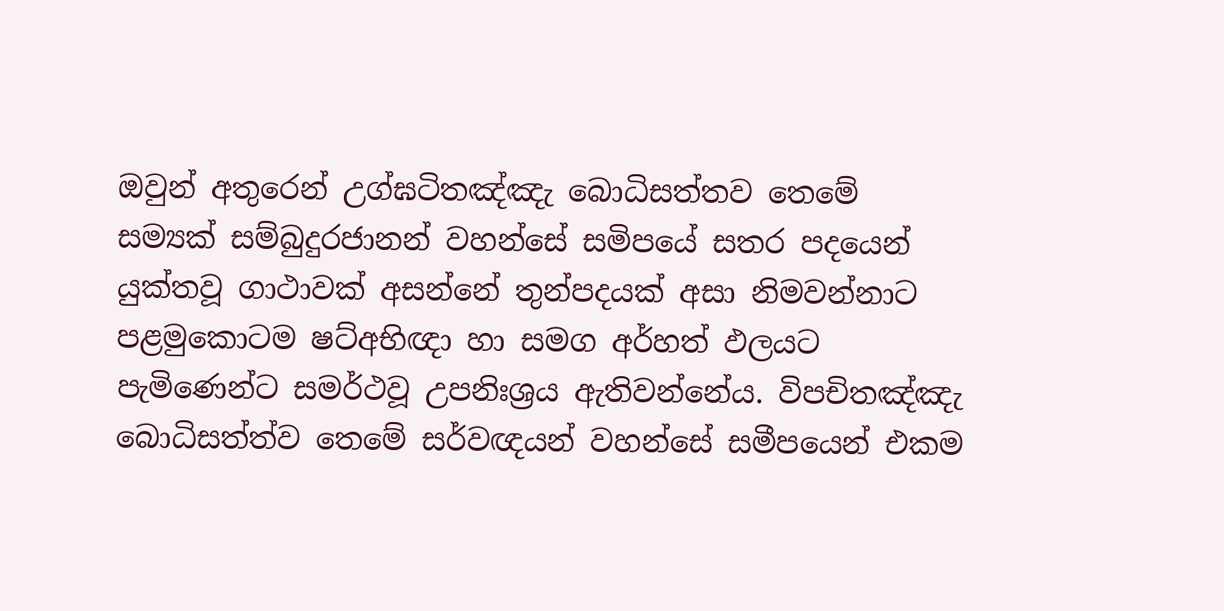ඔවුන් අතුරෙන් උග්ඝටිතඤ්ඤැ බොධිසත්තව තෙමේ සම්‍යක් සම්බුදුරජානන් වහන්සේ සමිපයේ සතර පදයෙන් යුක්තවූ ගාථාවක් අසන්නේ තුන්පදයක් අසා නිමවන්නාට පළමුකොටම ෂට්අභිඥා හා සමග අර්හත් ඵලයට පැමිණෙන්ට සමර්ථවූ උපනිඃශ්‍රය ඇතිවන්නේය. විපචිතඤ්ඤැ බොධිසත්ත්ව තෙමේ සර්වඥයන් වහන්සේ සමීපයෙන් එකම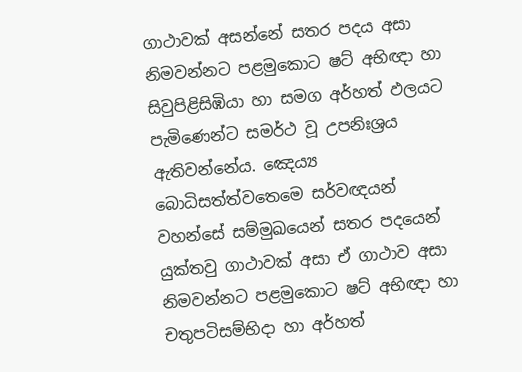ගාථාවක් අසන්නේ සතර පදය අසා නිමවන්නට පළමුකොට ෂට් අභිඥා හා සිවුපිළිසිඹියා හා සමග අර්හත් ඵලයට පැමිණෙන්ට සමර්ථ වූ උපනිඃශ්‍රය ඇතිවන්නේය. ඤෙය්‍ය බොධිසත්ත්වතෙමෙ සර්වඥයන් වහන්සේ සම්මුඛයෙන් සතර පදයෙන් යුක්තවු ගාථාවක් අසා ඒ ගාථාව අසා නිමවන්නට පළමුකොට ෂට් අභිඥා හා චතුපටිසම්භිදා හා අර්හත්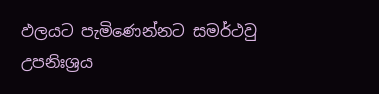ඵලයට පැමිණෙන්නට සමර්ථවු උපනිඃශ්‍රය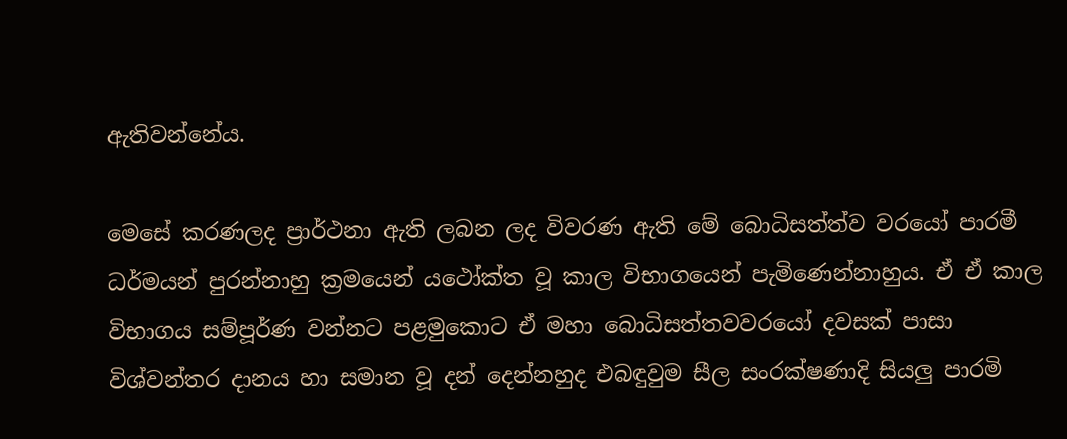ඇතිවන්නේය.

මෙසේ කරණලද ප්‍රාර්ථනා ඇති ලබන ලද විවරණ ඇති මේ බොධිසත්ත්ව වරයෝ පාරමී ධර්මයන් පුරන්නාහු ක්‍රමයෙන් යථෝක්ත වූ කාල විභාගයෙන් පැමිණෙන්නාහුය. ඒ ඒ කාල විභාගය සම්පූර්ණ වන්නට පළමුකොට ඒ මහා බොධිසත්තවවරයෝ දවසක් පාසා විශ්වන්තර දානය හා සමාන වූ දන් දෙන්නහුද එබඳුවුම සීල සංරක්ෂණාදි සියලු පාරමි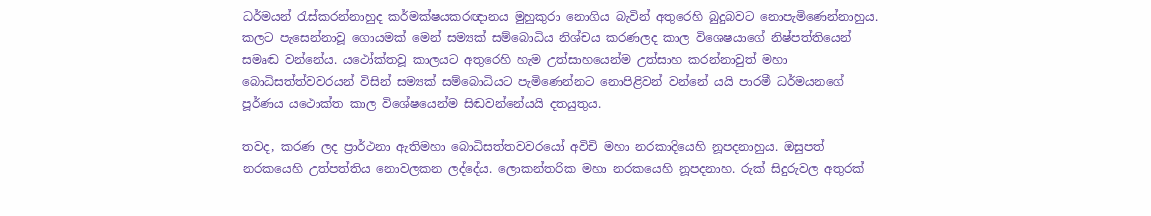ධර්මයන් රැස්කරන්නාහුද කර්මක්ෂයකරඥානය මුහුකුරා නොගිය බැවින් අතුරෙහි බුදුබවට නොපැමිණෙන්නාහුය. කලට පැසෙන්නාවූ ගොයමක් මෙන් සම්‍යක් සම්බොධිය නිශ්චය කරණලද කාල විශෙෂයාගේ නිෂ්පත්තියෙන් සමෘඬ වන්නේය. යථෝක්තවූ කාලයට අතුරෙහි හැම උත්සාහයෙන්ම උත්සාහ කරන්නාවුත් මහා බොධිසත්ත්වවරයන් විසින් සම්‍යක් සම්බොධියට පැමිණෙන්නට නොපිළිවන් වන්නේ යයි පාරමී ධර්මයනගේ පූර්ණය යථොක්ත කාල විශේෂයෙන්ම සිඬවන්නේයයි දතයුතුය.

තවද, කරණ ලද ප්‍රාර්ථනා ඇතිමහා බොධිසත්තවවරයෝ අවිචි මහා නරකාදියෙහි නූපදනාහුය. ඔසුපත් නරකයෙහි උත්පත්තිය නොවලකන ලද්දේය. ලොකන්තරික මහා නරකයෙහි නූපදනාහ. රුක් සිදුරුවල අතුරක්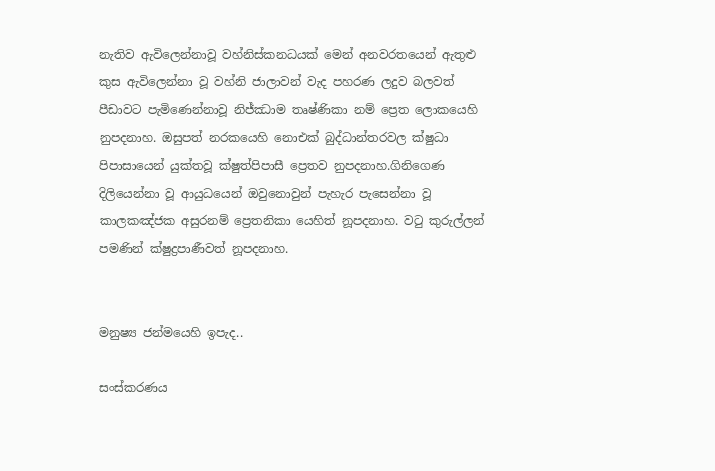නැතිව ඇවිලෙන්නාවූ වහ්නිස්කනධයක් මෙන් අනවරතයෙන් ඇතුළු කුස ඇවිලෙන්නා වූ වහ්නි ජාලාවන් වැද පහරණ ලදුව බලවත් පීඩාවට පැමිණෙන්නාවූ නිජ්ඣාම තෘෂ්ණිකා නම් ප්‍රෙත ලොකයෙහි නුපදනාහ. ඔසුපත් නරකයෙහි නොඑක් බුද්ධාන්තරවල ක්ෂුධා පිපාසායෙන් යුක්තවූ ක්ෂුත්පිපාසී ප්‍රෙතව නුපදනාහ.ගිනිගෙණ දිලියෙන්නා වූ ආයුධයෙන් ඔවුනොවුන් පැහැර පැසෙන්නා වූ කාලකඤ්ජක අසුරනම් ප්‍රෙතනිකා යෙහිත් නූපදනාහ. වටු කුරුල්ලන් පමණින් ක්ෂුද්‍රපාණීවත් නූපදනාහ.


මනුෂ්‍ය ජන්මයෙහි ඉපැද..

සංස්කරණය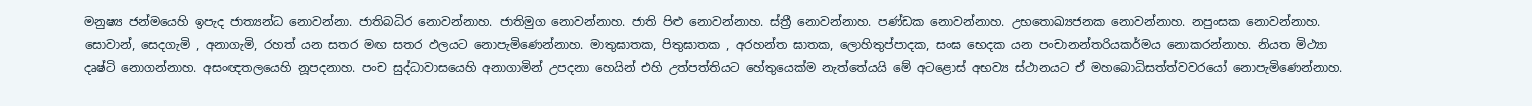මනුෂ්‍ය ජන්මයෙහි ඉපැද ජාත්‍යන්ධ නොවන්නා. ජාතිබධිර නොවන්නාහ. ජාතිමුග නොවන්නාහ. ජාති පිළු නොවන්නාහ. ස්ත්‍රී නොවන්නාහ. පණ්ඩක නොවන්නාහ. උභතොඛ්‍යජනක නොවන්නාහ. නපුංසක නොවන්නාහ. සොවාන්, සෙදගැමි , අනාගැමි, රහත් යන සතර මඟ සතර ඵලයට නොපැමිණෙන්නාහ. මාතුඝාතක, පිතුඝාතක , අරහන්ත ඝාතක, ලොහිතුප්පාදක, සංඝ භෙදක යන පංචානන්තරියකර්මය නොකරන්නාහ. නියත මිථ්‍යා දෘෂ්ටි නොගන්නාහ. අසංඥතලයෙහි නූපදනාහ. පංච සුද්ධාවාසයෙහි අනාගාමින් උපදනා හෙයින් එහි උත්පත්තියට හේතුයෙක්ම නැත්තේයයි මේ අටළොස් අභව්‍ය ස්ථානයට ඒ මහබොධිසත්ත්වවරයෝ නොපැමිණෙන්නාහ.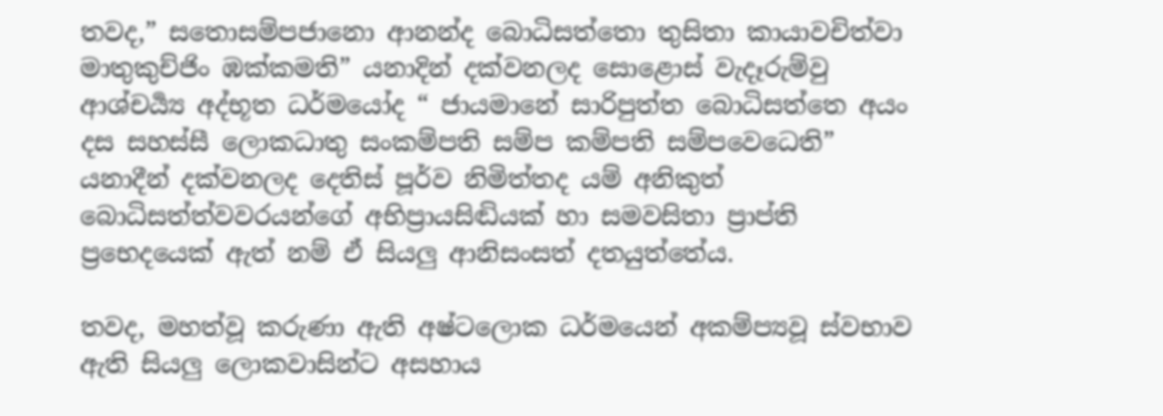තවද,” සතොසම්පජානො ආනන්ද බොධිසත්තො තුසිතා කායාවචිත්වා මාතුකුච්ජිං ඹක්කමති” යනාදින් දක්වනලද සොළොස් වැදෑරුම්වු ආශ්චර්‍ය්‍ය අද්භූත ධර්මයෝද “ ජායමානේ සාරිපුත්ත බොධිසත්තෙ අයං දස සහස්සී ලොකධාතු සංකම්පති සම්ප කම්පති සම්පවෙධෙති” යනාදීන් දක්වනලද දෙතිස් පූර්ව නිමිත්තද යම් අනිකුත් බොධිසත්ත්වවරයන්ගේ අභිප්‍රායසිඬියක් හා සමවසිතා ප්‍රාප්ති ප්‍රභෙදයෙක් ඇත් නම් ඒ සියලු ආනිසංසත් දතයුත්තේය.

තවද, මහත්වූ කරුණා ඇති අෂ්ටලොක ධර්මයෙන් අකම්ප්‍යවූ ස්වභාව ඇති සියලු ලොකවාසින්ට අසහාය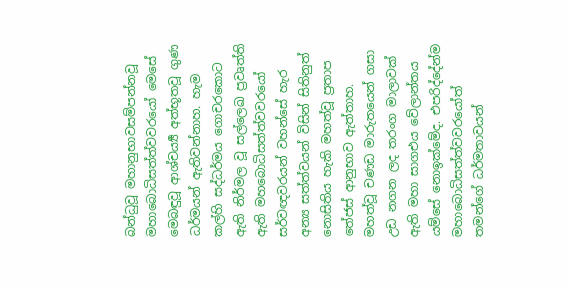බන්ධුවූ මහානුභාවසම්පන්නවූ මහාබොධිසත්ත්වවරයෝ මෙසේ මෙබඳුවූ ආශ්චර්‍ය්‍ය අත්භූතවූ ගුණ ධර්මයන් ඇතිවන්නාහ. හැම කල්හි සද්ධර්මය ගොචරකොට ඇති නිර්මල වූ සල්ලෙඛ ප්‍රවෘත්ති‍ ඇති මහබොධිසත්ත්වවරයෝ සර්වඥවරයන් වහන්සේ හැර අන්‍ය සත්ත්වයන් විසින් සිතිනුත් නොසිතිය හැකි මහත්වූ ප්‍රතාප තේජස් ආනුභාව ඇත්තාහ. මහත්වූ චණඩ මාරුතයෙන් ගසා උඩ නගන ලද තරංග මාලාවක් ඇති මහා සාගඑය වේලාන්තය යම්සේ නොඉක්මේද. එපරිද්දේන්ම මහාබොධිසත්ත්වවරයෝත් තමන්ගේ ධර්මතාවයන්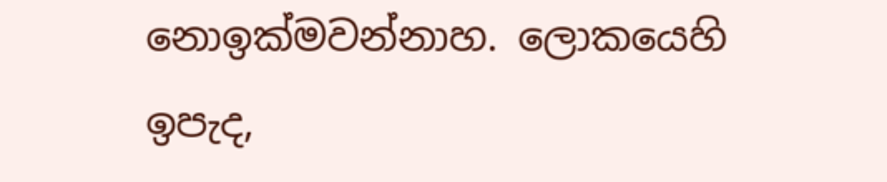නොඉක්මවන්නාහ. ලොකයෙහි ඉපැද,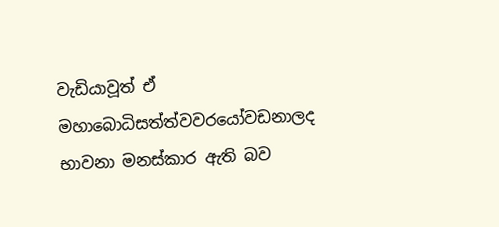වැඩියාවූත් ඒ මහාබොධිසත්ත්වවරයෝවඩනාලද භාවනා මනස්කාර ඇති බව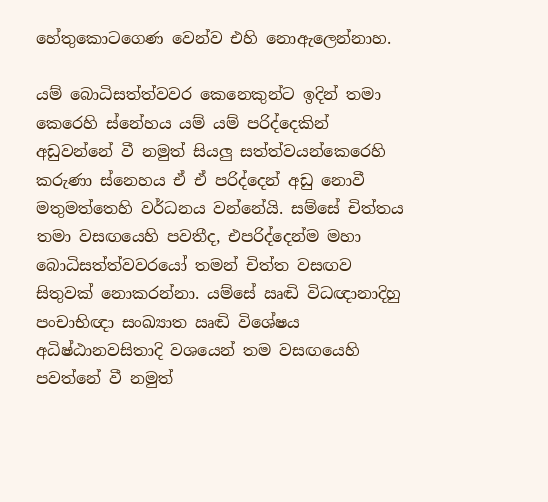හේතුකොටගෙණ වෙන්ව එහි නොඇලෙන්නාහ.

යම් බොධිසත්ත්වවර කෙනෙකුන්‍ට ඉදින් තමා කෙරෙහි ස්නේහය යම් යම් පරිද්දෙකින් අඩුවන්නේ වී නමුත් සියලු සත්ත්වයන්කෙරෙහි කරුණා ස්නෙහය ඒ ඒ පරිද්දෙන් අඩු නොවී මතුමත්තෙහි වර්ධනය වන්නේයි. සම්සේ චිත්තය තමා වසඟයෙහි පවතීද, එපරිද්දෙන්ම මහා බොධිසත්ත්වවරයෝ තමන් චිත්ත වසඟව සිතුවක් නොකරන්නා. යම්සේ ඍඬි විධඥානාදිහු පංචාභිඥා සංඛ්‍යාත ඍඬි විශේෂය අධිෂ්ඨානවසිතාදි වශයෙන් තම වසඟයෙහි පවත්නේ වී නමුත්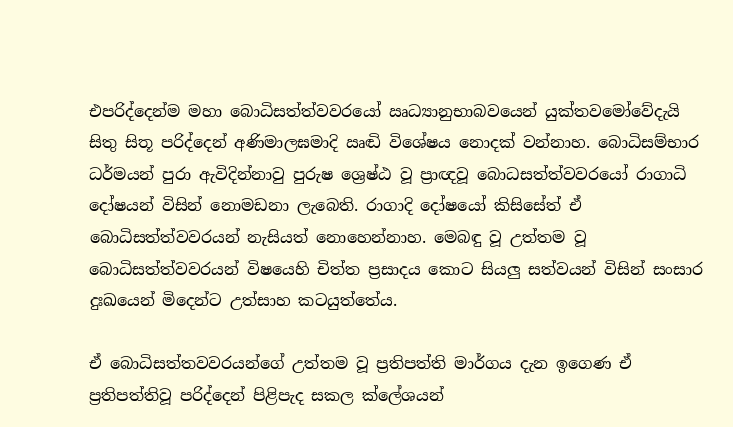එපරිද්දෙන්ම මහා බොධිසත්ත්වවරයෝ ඍධ්‍යානුභාබවයෙන් යුක්තවමෝවේදැයි සිතු සිතූ පරිද්දෙන් අණිමාලඝමාදි ඍඬි විශේෂය නොදක් වන්නාහ. බොධිසම්භාර ධර්මයන් පුරා ඇවිදින්නාවු පුරුෂ ශ්‍රෙෂ්ඨ වූ ප්‍රාඥවූ බොධසත්ත්වවරයෝ රාගාධි ‍ දෝෂයන් විසින් නොමඩනා ලැබෙති. රාගාදි දෝෂයෝ කිසිසේත් ඒ බොධිසත්ත්වවරයන් නැසියත් නොහෙන්නාහ. මෙබඳු වූ උත්තම වූ බොධිසත්ත්වවරයන් විෂයෙහි චිත්ත ප්‍රසාදය කොට සියලු සත්වයන් විසින් සංසාර දුඃඛයෙන් මිදෙන්ට උත්සාහ කටයුත්තේය.

ඒ බොධිසත්තවවරයන්ගේ උත්තම වූ ප්‍රතිපත්ති මාර්ගය දැන ඉගෙණ ඒ ප්‍රතිපත්තිවූ පරිද්දෙන් පිළිපැද සකල ක්ලේශයන්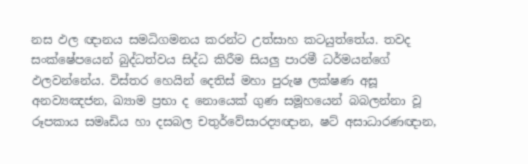නස ඵල ඥානය සමධිගමනය කරන්ට උත්සාහ කටයුත්තේය. තවද සංක්ෂේපයෙන් බුද්ධත්වය සිද්ධ කිරීම සියලු පාරමී ධර්මයන්ගේ ඵලවන්නේය. විස්තර හෙයින් දෙතිස් මහා පුරුෂ ලක්ෂණ අසූ අනව්‍යඤජන, ඛ්‍යාම ප්‍රභා ද නොයෙක් ගුණ සමූහයෙන් බබලන්නා වූ රූපකාය සමෘඩිය හා දසබල චතුර්වේසාරද්‍යඥාන, ෂට් අසාධාරණඥාන,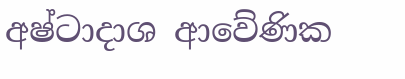අෂ්ටාදාශ ආවේණික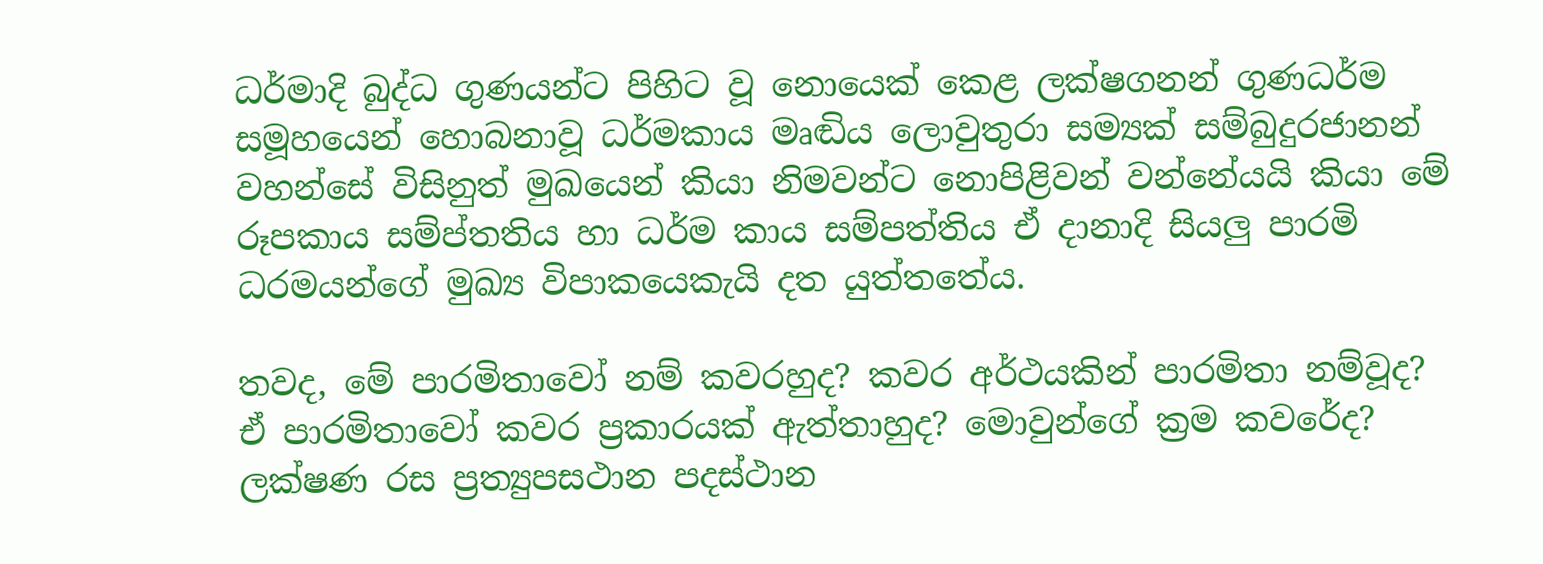ධර්මාදි බුද්ධ ගුණයන්ට පිහිට වූ නොයෙක් කෙළ ලක්ෂගනන් ගුණධර්ම සමූහයෙන් හොබනාවූ ධර්මකාය මෘඬිය ලොවුතුරා සම්‍යක් සම්බුදුරජානන් වහන්සේ විසිනුත් මුඛයෙන් කියා නිමවන්ට නොපිළිවන් වන්නේයයි කියා මේ රූපකාය සම්ප්තතිය හා ධර්ම කාය සම්පත්තිය ඒ දානාදි සියලු පාරමි ධරමයන්ගේ මුඛ්‍ය විපාකයෙකැයි දත යුත්තතේය.

තවද, මේ පාරමිතාවෝ නම් කවරහුද? කවර අර්ථයකින් පාරමිතා නම්වූද? ඒ පාරමිතාවෝ කවර ප්‍රකාරයක් ඇත්තාහුද? මොවුන්ගේ ක්‍රම කවරේද? ලක්ෂණ රස ප්‍රත්‍යුපසථාන පදස්ථාන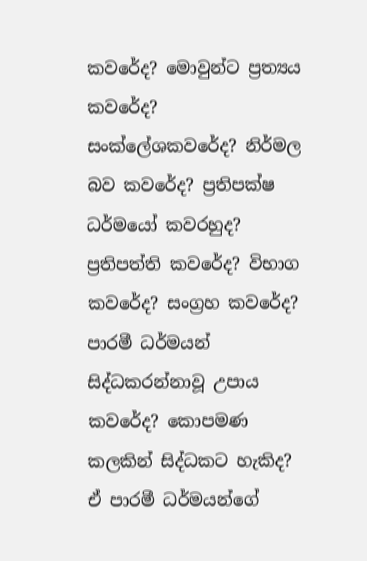කවරේද? මොවුන්ට ප්‍රත්‍යය කවරේද? සංක්ලේශකවරේද? නිර්මල බව කවරේද? ප්‍රතිපක්ෂ ධර්මයෝ කවරහුද? ප්‍රතිපත්ති කවරේද? විභාග කවරේද? සංග්‍රහ කවරේද? පාරමී ධර්මයන් සිද්ධකරන්නාවූ උපාය කවරේද? කොපමණ කලකින් සිද්ධකට හැකිද? ඒ පාරමී ධර්මයන්ගේ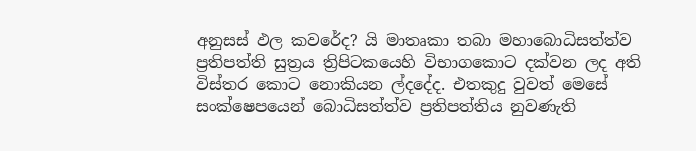අනුසස් ඵල කවරේද? යි මාතෘකා තබා මහාබොධිසත්ත්ව ප්‍රතිපත්ති සුත්‍රය ත්‍රිපිටකයෙහි විභාගකොට දක්වන ලද අති විස්තර කොට නොකියන ල්දදේද. එතකුදු වුවත් මෙසේ සංක්ෂෙපයෙන් බොධිසත්ත්ව ප්‍රතිපත්තිය නුවණැති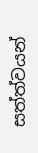සත්ත්වයන්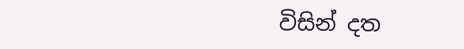විසින් දත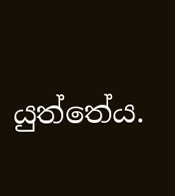යුත්තේය.